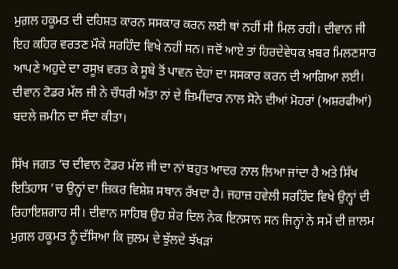ਮੁਗ਼ਲ ਹਕੂਮਤ ਦੀ ਦਹਿਸ਼ਤ ਕਾਰਨ ਸਸਕਾਰ ਕਰਨ ਲਈ ਥਾਂ ਨਹੀਂ ਸੀ ਮਿਲ ਰਹੀ। ਦੀਵਾਨ ਜੀ ਇਹ ਕਹਿਰ ਵਰਤਣ ਮੌਕੇ ਸਰਹਿੰਦ ਵਿਖੇ ਨਹੀਂ ਸਨ। ਜਦੋਂ ਆਏ ਤਾਂ ਹਿਰਦੇਵੇਧਕ ਖ਼ਬਰ ਮਿਲਣਸਾਰ ਆਪਣੇ ਅਹੁਦੇ ਦਾ ਰਸੂਖ਼ ਵਰਤ ਕੇ ਸੂਬੇ ਤੋਂ ਪਾਵਨ ਦੇਹਾਂ ਦਾ ਸਸਕਾਰ ਕਰਨ ਦੀ ਆਗਿਆ ਲਈ। ਦੀਵਾਨ ਟੋਡਰ ਮੱਲ ਜੀ ਨੇ ਚੌਧਰੀ ਅੱਤਾ ਨਾਂ ਦੇ ਜ਼ਿਮੀਂਦਾਰ ਨਾਲ ਸੋਨੇ ਦੀਆਂ ਮੋਹਰਾਂ (ਅਸ਼ਰਫੀਆਂ) ਬਦਲੇ ਜ਼ਮੀਨ ਦਾ ਸੌਦਾ ਕੀਤਾ।

ਸਿੱਖ ਜਗਤ ’ਚ ਦੀਵਾਨ ਟੋਡਰ ਮੱਲ ਜੀ ਦਾ ਨਾਂ ਬਹੁਤ ਆਦਰ ਨਾਲ ਲਿਆ ਜਾਂਦਾ ਹੈ ਅਤੇ ਸਿੱਖ ਇਤਿਹਾਸ ’ਚ ਉਨ੍ਹਾਂ ਦਾ ਜ਼ਿਕਰ ਵਿਸ਼ੇਸ਼ ਸਥਾਨ ਰੱਖਦਾ ਹੈ। ਜਹਾਜ਼ ਹਵੇਲੀ ਸਰਹਿੰਦ ਵਿਖੇ ਉਨ੍ਹਾਂ ਦੀ ਰਿਹਾਇਸ਼ਗਾਹ ਸੀ। ਦੀਵਾਨ ਸਾਹਿਬ ਉਹ ਸ਼ੇਰ ਦਿਲ ਨੇਕ ਇਨਸਾਨ ਸਨ ਜਿਨ੍ਹਾਂ ਨੇ ਸਮੇਂ ਦੀ ਜ਼ਾਲਮ ਮੁਗ਼ਲ ਹਕੂਮਤ ਨੂੰ ਦੱਸਿਆ ਕਿ ਜ਼ੁਲਮ ਦੇ ਝੁੱਲਦੇ ਝੱਖੜਾਂ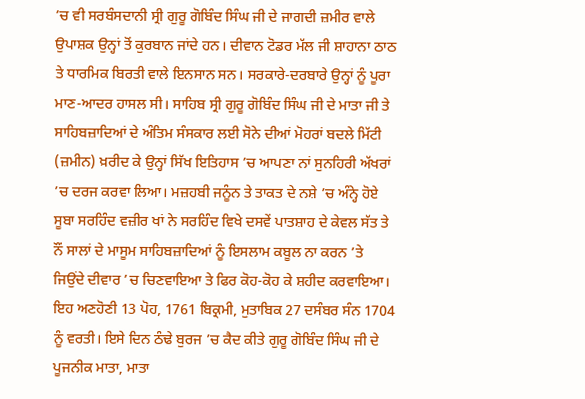’ਚ ਵੀ ਸਰਬੰਸਦਾਨੀ ਸ੍ਰੀ ਗੁਰੂ ਗੋਬਿੰਦ ਸਿੰਘ ਜੀ ਦੇ ਜਾਗਦੀ ਜ਼ਮੀਰ ਵਾਲੇ ਉਪਾਸ਼ਕ ਉਨ੍ਹਾਂ ਤੋਂ ਕੁਰਬਾਨ ਜਾਂਦੇ ਹਨ। ਦੀਵਾਨ ਟੋਡਰ ਮੱਲ ਜੀ ਸ਼ਾਹਾਨਾ ਠਾਠ ਤੇ ਧਾਰਮਿਕ ਬਿਰਤੀ ਵਾਲੇ ਇਨਸਾਨ ਸਨ। ਸਰਕਾਰੇ-ਦਰਬਾਰੇ ਉਨ੍ਹਾਂ ਨੂੰ ਪੂਰਾ ਮਾਣ-ਆਦਰ ਹਾਸਲ ਸੀ। ਸਾਹਿਬ ਸ੍ਰੀ ਗੁਰੂ ਗੋਬਿੰਦ ਸਿੰਘ ਜੀ ਦੇ ਮਾਤਾ ਜੀ ਤੇ ਸਾਹਿਬਜ਼ਾਦਿਆਂ ਦੇ ਅੰਤਿਮ ਸੰਸਕਾਰ ਲਈ ਸੋਨੇ ਦੀਆਂ ਮੋਹਰਾਂ ਬਦਲੇ ਮਿੱਟੀ (ਜ਼ਮੀਨ) ਖ਼ਰੀਦ ਕੇ ਉਨ੍ਹਾਂ ਸਿੱਖ ਇਤਿਹਾਸ ’ਚ ਆਪਣਾ ਨਾਂ ਸੁਨਹਿਰੀ ਅੱਖਰਾਂ ’ਚ ਦਰਜ ਕਰਵਾ ਲਿਆ। ਮਜ਼ਹਬੀ ਜਨੂੰਨ ਤੇ ਤਾਕਤ ਦੇ ਨਸ਼ੇ ’ਚ ਅੰਨ੍ਹੇ ਹੋਏ ਸੂਬਾ ਸਰਹਿੰਦ ਵਜ਼ੀਰ ਖਾਂ ਨੇ ਸਰਹਿੰਦ ਵਿਖੇ ਦਸਵੇਂ ਪਾਤਸ਼ਾਹ ਦੇ ਕੇਵਲ ਸੱਤ ਤੇ ਨੌਂ ਸਾਲਾਂ ਦੇ ਮਾਸੂਮ ਸਾਹਿਬਜ਼ਾਦਿਆਂ ਨੂੰ ਇਸਲਾਮ ਕਬੂਲ ਨਾ ਕਰਨ ’ਤੇ ਜਿਉਂਦੇ ਦੀਵਾਰ ’ਚ ਚਿਣਵਾਇਆ ਤੇ ਫਿਰ ਕੋਹ-ਕੋਹ ਕੇ ਸ਼ਹੀਦ ਕਰਵਾਇਆ। ਇਹ ਅਣਹੋਣੀ 13 ਪੋਹ, 1761 ਬਿਕ੍ਰਮੀ, ਮੁਤਾਬਿਕ 27 ਦਸੰਬਰ ਸੰਨ 1704 ਨੂੰ ਵਰਤੀ। ਇਸੇ ਦਿਨ ਠੰਢੇ ਬੁਰਜ ’ਚ ਕੈਦ ਕੀਤੇ ਗੁਰੂ ਗੋਬਿੰਦ ਸਿੰਘ ਜੀ ਦੇ ਪੂਜਨੀਕ ਮਾਤਾ, ਮਾਤਾ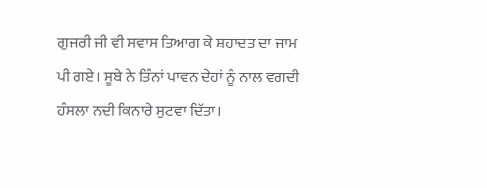ਗੁਜਰੀ ਜੀ ਵੀ ਸਵਾਸ ਤਿਆਗ ਕੇ ਸ਼ਹਾਦਤ ਦਾ ਜਾਮ ਪੀ ਗਏ। ਸੂਬੇ ਨੇ ਤਿੰਨਾਂ ਪਾਵਨ ਦੇਹਾਂ ਨੂੰ ਨਾਲ ਵਗਦੀ ਹੰਸਲਾ ਨਦੀ ਕਿਨਾਰੇ ਸੁਟਵਾ ਦਿੱਤਾ।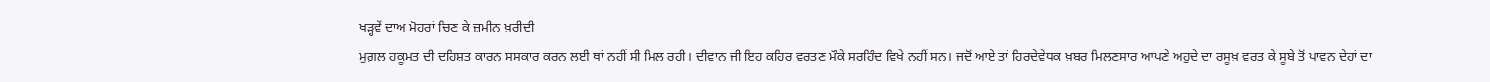ਖੜ੍ਹਵੇਂ ਦਾਅ ਮੋਹਰਾਂ ਚਿਣ ਕੇ ਜ਼ਮੀਨ ਖ਼ਰੀਦੀ
ਮੁਗ਼ਲ ਹਕੂਮਤ ਦੀ ਦਹਿਸ਼ਤ ਕਾਰਨ ਸਸਕਾਰ ਕਰਨ ਲਈ ਥਾਂ ਨਹੀਂ ਸੀ ਮਿਲ ਰਹੀ। ਦੀਵਾਨ ਜੀ ਇਹ ਕਹਿਰ ਵਰਤਣ ਮੌਕੇ ਸਰਹਿੰਦ ਵਿਖੇ ਨਹੀਂ ਸਨ। ਜਦੋਂ ਆਏ ਤਾਂ ਹਿਰਦੇਵੇਧਕ ਖ਼ਬਰ ਮਿਲਣਸਾਰ ਆਪਣੇ ਅਹੁਦੇ ਦਾ ਰਸੂਖ਼ ਵਰਤ ਕੇ ਸੂਬੇ ਤੋਂ ਪਾਵਨ ਦੇਹਾਂ ਦਾ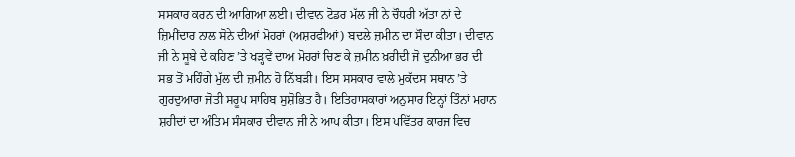ਸਸਕਾਰ ਕਰਨ ਦੀ ਆਗਿਆ ਲਈ। ਦੀਵਾਨ ਟੋਡਰ ਮੱਲ ਜੀ ਨੇ ਚੌਧਰੀ ਅੱਤਾ ਨਾਂ ਦੇ ਜ਼ਿਮੀਂਦਾਰ ਨਾਲ ਸੋਨੇ ਦੀਆਂ ਮੋਹਰਾਂ (ਅਸ਼ਰਫੀਆਂ) ਬਦਲੇ ਜ਼ਮੀਨ ਦਾ ਸੌਦਾ ਕੀਤਾ। ਦੀਵਾਨ ਜੀ ਨੇ ਸੂਬੇ ਦੇ ਕਹਿਣ ’ਤੇ ਖੜ੍ਹਵੇਂ ਦਾਅ ਮੋਹਰਾਂ ਚਿਣ ਕੇ ਜ਼ਮੀਨ ਖ਼ਰੀਦੀ ਜੋ ਦੁਨੀਆ ਭਰ ਦੀ ਸਭ ਤੋਂ ਮਹਿੰਗੇ ਮੁੱਲ ਦੀ ਜ਼ਮੀਨ ਹੋ ਨਿੱਬੜੀ। ਇਸ ਸਸਕਾਰ ਵਾਲੇ ਮੁਕੱਦਸ ਸਥਾਨ ’ਤੇ ਗੁਰਦੁਆਰਾ ਜੋਤੀ ਸਰੂਪ ਸਾਹਿਬ ਸੁਸ਼ੋਭਿਤ ਹੈ। ਇਤਿਹਾਸਕਾਰਾਂ ਅਨੁਸਾਰ ਇਨ੍ਹਾਂ ਤਿੰਨਾਂ ਮਹਾਨ ਸ਼ਹੀਦਾਂ ਦਾ ਅੰਤਿਮ ਸੰਸਕਾਰ ਦੀਵਾਨ ਜੀ ਨੇ ਆਪ ਕੀਤਾ। ਇਸ ਪਵਿੱਤਰ ਕਾਰਜ ਵਿਚ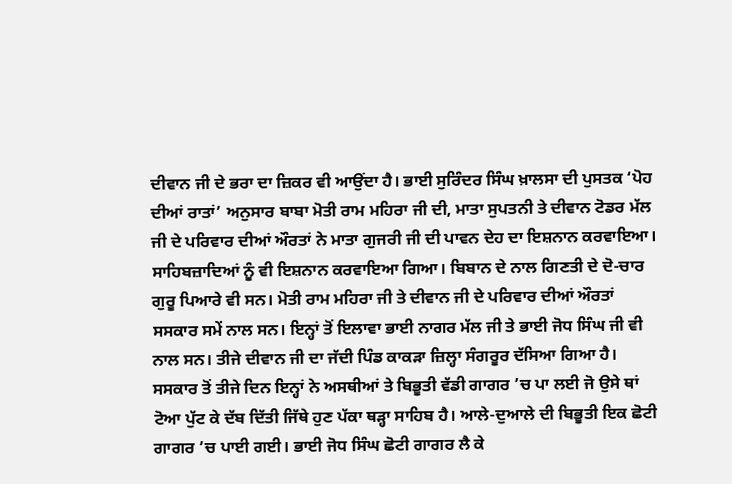ਦੀਵਾਨ ਜੀ ਦੇ ਭਰਾ ਦਾ ਜ਼ਿਕਰ ਵੀ ਆਉਂਦਾ ਹੈ। ਭਾਈ ਸੁਰਿੰਦਰ ਸਿੰਘ ਖ਼ਾਲਸਾ ਦੀ ਪੁਸਤਕ ‘ਪੋਹ ਦੀਆਂ ਰਾਤਾਂ’ ਅਨੁਸਾਰ ਬਾਬਾ ਮੋਤੀ ਰਾਮ ਮਹਿਰਾ ਜੀ ਦੀ, ਮਾਤਾ ਸੁਪਤਨੀ ਤੇ ਦੀਵਾਨ ਟੋਡਰ ਮੱਲ ਜੀ ਦੇ ਪਰਿਵਾਰ ਦੀਆਂ ਔਰਤਾਂ ਨੇ ਮਾਤਾ ਗੁਜਰੀ ਜੀ ਦੀ ਪਾਵਨ ਦੇਹ ਦਾ ਇਸ਼ਨਾਨ ਕਰਵਾਇਆ। ਸਾਹਿਬਜ਼ਾਦਿਆਂ ਨੂੰ ਵੀ ਇਸ਼ਨਾਨ ਕਰਵਾਇਆ ਗਿਆ। ਬਿਬਾਨ ਦੇ ਨਾਲ ਗਿਣਤੀ ਦੇ ਦੋ-ਚਾਰ ਗੁਰੂ ਪਿਆਰੇ ਵੀ ਸਨ। ਮੋਤੀ ਰਾਮ ਮਹਿਰਾ ਜੀ ਤੇ ਦੀਵਾਨ ਜੀ ਦੇ ਪਰਿਵਾਰ ਦੀਆਂ ਔਰਤਾਂ ਸਸਕਾਰ ਸਮੇਂ ਨਾਲ ਸਨ। ਇਨ੍ਹਾਂ ਤੋਂ ਇਲਾਵਾ ਭਾਈ ਨਾਗਰ ਮੱਲ ਜੀ ਤੇ ਭਾਈ ਜੋਧ ਸਿੰਘ ਜੀ ਵੀ ਨਾਲ ਸਨ। ਤੀਜੇ ਦੀਵਾਨ ਜੀ ਦਾ ਜੱਦੀ ਪਿੰਡ ਕਾਕੜਾ ਜ਼ਿਲ੍ਹਾ ਸੰਗਰੂਰ ਦੱਸਿਆ ਗਿਆ ਹੈ। ਸਸਕਾਰ ਤੋਂ ਤੀਜੇ ਦਿਨ ਇਨ੍ਹਾਂ ਨੇ ਅਸਥੀਆਂ ਤੇ ਬਿਭੂਤੀ ਵੱਡੀ ਗਾਗਰ ’ਚ ਪਾ ਲਈ ਜੋ ਉਸੇ ਥਾਂ ਟੋਆ ਪੁੱਟ ਕੇ ਦੱਬ ਦਿੱਤੀ ਜਿੱਥੇ ਹੁਣ ਪੱਕਾ ਥੜ੍ਹਾ ਸਾਹਿਬ ਹੈ। ਆਲੇ-ਦੁਆਲੇ ਦੀ ਬਿਭੂਤੀ ਇਕ ਛੋਟੀ ਗਾਗਰ ’ਚ ਪਾਈ ਗਈ। ਭਾਈ ਜੋਧ ਸਿੰਘ ਛੋਟੀ ਗਾਗਰ ਲੈ ਕੇ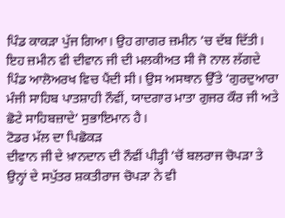ਪਿੰਡ ਕਾਕੜਾ ਪੁੱਜ ਗਿਆ। ਉਹ ਗਾਗਰ ਜ਼ਮੀਨ ’ਚ ਦੱਬ ਦਿੱਤੀ। ਇਹ ਜ਼ਮੀਨ ਵੀ ਦੀਵਾਨ ਜੀ ਦੀ ਮਲਕੀਅਤ ਸੀ ਜੋ ਨਾਲ ਲੱਗਦੇ ਪਿੰਡ ਆਲੋਅਰਖ ਵਿਚ ਪੈਂਦੀ ਸੀ। ਉਸ ਅਸਥਾਨ ਉੱਤੇ ‘ਗੁਰਦੁਆਰਾ ਮੰਜੀ ਸਾਹਿਬ ਪਾਤਸ਼ਾਹੀ ਨੌਵੀਂ, ਯਾਦਗਾਰ ਮਾਤਾ ਗੁਜਰ ਕੌਰ ਜੀ ਅਤੇ ਛੋਟੇ ਸਾਹਿਬਜ਼ਾਦੇ’ ਸੁਭਾਇਮਾਨ ਹੈ।
ਟੋਡਰ ਮੱਲ ਦਾ ਪਿਛੋਕੜ
ਦੀਵਾਨ ਜੀ ਦੇ ਖ਼ਾਨਦਾਨ ਦੀ ਨੌਵੀਂ ਪੀੜ੍ਹੀ ’ਚੋਂ ਬਲਰਾਜ ਚੋਪੜਾ ਤੇ ਉਨ੍ਹਾਂ ਦੇ ਸਪੁੱਤਰ ਸ਼ਕਤੀਰਾਜ ਚੋਪੜਾ ਨੇ ਵੀ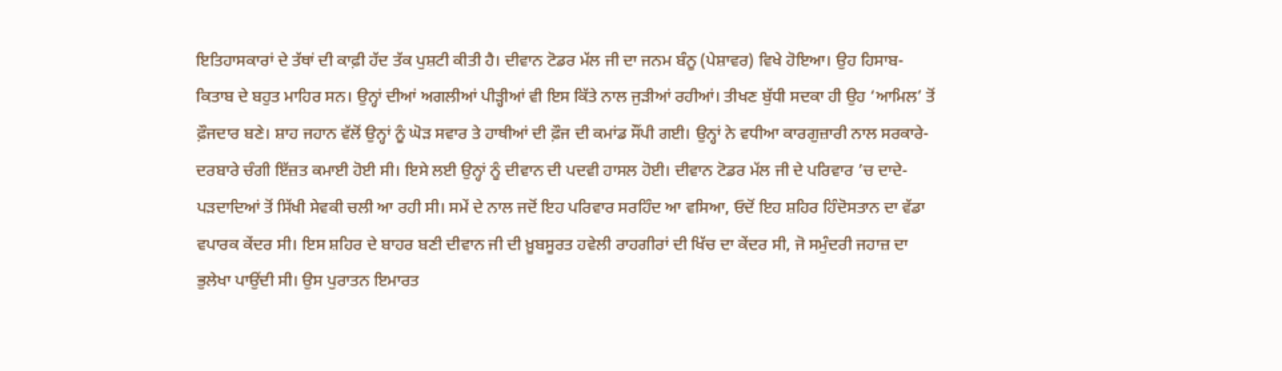ਇਤਿਹਾਸਕਾਰਾਂ ਦੇ ਤੱਥਾਂ ਦੀ ਕਾਫ਼ੀ ਹੱਦ ਤੱਕ ਪੁਸ਼ਟੀ ਕੀਤੀ ਹੈ। ਦੀਵਾਨ ਟੋਡਰ ਮੱਲ ਜੀ ਦਾ ਜਨਮ ਬੰਨੂ (ਪੇਸ਼ਾਵਰ) ਵਿਖੇ ਹੋਇਆ। ਉਹ ਹਿਸਾਬ-ਕਿਤਾਬ ਦੇ ਬਹੁਤ ਮਾਹਿਰ ਸਨ। ਉਨ੍ਹਾਂ ਦੀਆਂ ਅਗਲੀਆਂ ਪੀੜ੍ਹੀਆਂ ਵੀ ਇਸ ਕਿੱਤੇ ਨਾਲ ਜੁੜੀਆਂ ਰਹੀਆਂ। ਤੀਖਣ ਬੁੱਧੀ ਸਦਕਾ ਹੀ ਉਹ ‘ਆਮਿਲ’ ਤੋਂ ਫ਼ੌਜਦਾਰ ਬਣੇ। ਸ਼ਾਹ ਜਹਾਨ ਵੱਲੋਂ ਉਨ੍ਹਾਂ ਨੂੰ ਘੋੜ ਸਵਾਰ ਤੇ ਹਾਥੀਆਂ ਦੀ ਫ਼ੌਜ ਦੀ ਕਮਾਂਡ ਸੌਂਪੀ ਗਈ। ਉਨ੍ਹਾਂ ਨੇ ਵਧੀਆ ਕਾਰਗੁਜ਼ਾਰੀ ਨਾਲ ਸਰਕਾਰੇ-ਦਰਬਾਰੇ ਚੰਗੀ ਇੱਜ਼ਤ ਕਮਾਈ ਹੋਈ ਸੀ। ਇਸੇ ਲਈ ਉਨ੍ਹਾਂ ਨੂੰ ਦੀਵਾਨ ਦੀ ਪਦਵੀ ਹਾਸਲ ਹੋਈ। ਦੀਵਾਨ ਟੋਡਰ ਮੱਲ ਜੀ ਦੇ ਪਰਿਵਾਰ ’ਚ ਦਾਦੇ-ਪੜਦਾਦਿਆਂ ਤੋਂ ਸਿੱਖੀ ਸੇਵਕੀ ਚਲੀ ਆ ਰਹੀ ਸੀ। ਸਮੇਂ ਦੇ ਨਾਲ ਜਦੋਂ ਇਹ ਪਰਿਵਾਰ ਸਰਹਿੰਦ ਆ ਵਸਿਆ, ਓਦੋਂ ਇਹ ਸ਼ਹਿਰ ਹਿੰਦੋਸਤਾਨ ਦਾ ਵੱਡਾ ਵਪਾਰਕ ਕੇਂਦਰ ਸੀ। ਇਸ ਸ਼ਹਿਰ ਦੇ ਬਾਹਰ ਬਣੀ ਦੀਵਾਨ ਜੀ ਦੀ ਖ਼ੂਬਸੂਰਤ ਹਵੇਲੀ ਰਾਹਗੀਰਾਂ ਦੀ ਖਿੱਚ ਦਾ ਕੇਂਦਰ ਸੀ, ਜੋ ਸਮੁੰਦਰੀ ਜਹਾਜ਼ ਦਾ ਭੁਲੇਖਾ ਪਾਉਂਦੀ ਸੀ। ਉਸ ਪੁਰਾਤਨ ਇਮਾਰਤ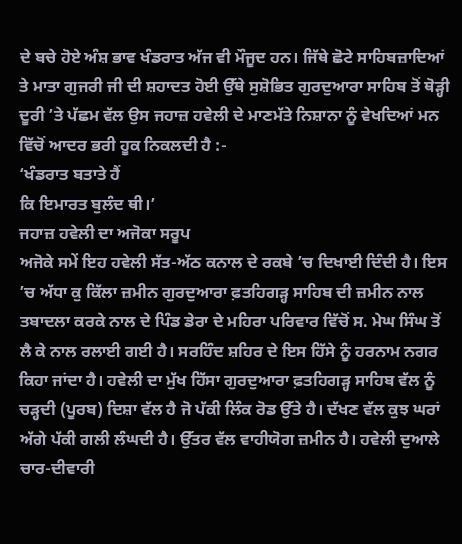ਦੇ ਬਚੇ ਹੋਏ ਅੰਸ਼ ਭਾਵ ਖੰਡਰਾਤ ਅੱਜ ਵੀ ਮੌਜੂਦ ਹਨ। ਜਿੱਥੇ ਛੋਟੇ ਸਾਹਿਬਜ਼ਾਦਿਆਂ ਤੇ ਮਾਤਾ ਗੁਜਰੀ ਜੀ ਦੀ ਸ਼ਹਾਦਤ ਹੋਈ ਉੱਥੇ ਸੁਸ਼ੋਭਿਤ ਗੁਰਦੁਆਰਾ ਸਾਹਿਬ ਤੋਂ ਥੋੜ੍ਹੀ ਦੂਰੀ ’ਤੇ ਪੱਛਮ ਵੱਲ ਉਸ ਜਹਾਜ਼ ਹਵੇਲੀ ਦੇ ਮਾਣਮੱਤੇ ਨਿਸ਼ਾਨਾ ਨੂੰ ਵੇਖਦਿਆਂ ਮਨ ਵਿੱਚੋਂ ਆਦਰ ਭਰੀ ਹੂਕ ਨਿਕਲਦੀ ਹੈ :-
‘ਖੰਡਰਾਤ ਬਤਾਤੇ ਹੈਂ
ਕਿ ਇਮਾਰਤ ਬੁਲੰਦ ਥੀ।’
ਜਹਾਜ਼ ਹਵੇਲੀ ਦਾ ਅਜੋਕਾ ਸਰੂਪ
ਅਜੋਕੇ ਸਮੇਂ ਇਹ ਹਵੇਲੀ ਸੱਤ-ਅੱਠ ਕਨਾਲ ਦੇ ਰਕਬੇ ’ਚ ਦਿਖਾਈ ਦਿੰਦੀ ਹੈ। ਇਸ ’ਚ ਅੱਧਾ ਕੁ ਕਿੱਲਾ ਜ਼ਮੀਨ ਗੁਰਦੁਆਰਾ ਫ਼ਤਹਿਗੜ੍ਹ ਸਾਹਿਬ ਦੀ ਜ਼ਮੀਨ ਨਾਲ ਤਬਾਦਲਾ ਕਰਕੇ ਨਾਲ ਦੇ ਪਿੰਡ ਡੇਰਾ ਦੇ ਮਹਿਰਾ ਪਰਿਵਾਰ ਵਿੱਚੋਂ ਸ. ਮੇਘ ਸਿੰਘ ਤੋਂ ਲੈ ਕੇ ਨਾਲ ਰਲਾਈ ਗਈ ਹੈ। ਸਰਹਿੰਦ ਸ਼ਹਿਰ ਦੇ ਇਸ ਹਿੱਸੇ ਨੂੰ ਹਰਨਾਮ ਨਗਰ ਕਿਹਾ ਜਾਂਦਾ ਹੈ। ਹਵੇਲੀ ਦਾ ਮੁੱਖ ਹਿੱਸਾ ਗੁਰਦੁਆਰਾ ਫ਼ਤਹਿਗੜ੍ਹ ਸਾਹਿਬ ਵੱਲ ਨੂੰ ਚੜ੍ਹਦੀ (ਪੂਰਬ) ਦਿਸ਼ਾ ਵੱਲ ਹੈ ਜੋ ਪੱਕੀ ਲਿੰਕ ਰੋਡ ਉੱਤੇ ਹੈ। ਦੱਖਣ ਵੱਲ ਕੁਝ ਘਰਾਂ ਅੱਗੇ ਪੱਕੀ ਗਲੀ ਲੰਘਦੀ ਹੈ। ਉੱਤਰ ਵੱਲ ਵਾਹੀਯੋਗ ਜ਼ਮੀਨ ਹੈ। ਹਵੇਲੀ ਦੁਆਲੇ ਚਾਰ-ਦੀਵਾਰੀ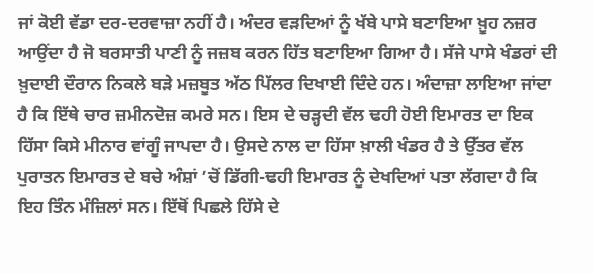ਜਾਂ ਕੋਈ ਵੱਡਾ ਦਰ-ਦਰਵਾਜ਼ਾ ਨਹੀਂ ਹੈ। ਅੰਦਰ ਵੜਦਿਆਂ ਨੂੰ ਖੱਬੇ ਪਾਸੇ ਬਣਾਇਆ ਖ਼ੂਹ ਨਜ਼ਰ ਆਉਂਦਾ ਹੈ ਜੋ ਬਰਸਾਤੀ ਪਾਣੀ ਨੂੰ ਜਜ਼ਬ ਕਰਨ ਹਿੱਤ ਬਣਾਇਆ ਗਿਆ ਹੈ। ਸੱਜੇ ਪਾਸੇ ਖੰਡਰਾਂ ਦੀ ਖ਼ੁਦਾਈ ਦੌਰਾਨ ਨਿਕਲੇ ਬੜੇ ਮਜ਼ਬੂਤ ਅੱਠ ਪਿੱਲਰ ਦਿਖਾਈ ਦਿੰਦੇ ਹਨ। ਅੰਦਾਜ਼ਾ ਲਾਇਆ ਜਾਂਦਾ ਹੈ ਕਿ ਇੱਥੇ ਚਾਰ ਜ਼ਮੀਨਦੋਜ਼ ਕਮਰੇ ਸਨ। ਇਸ ਦੇ ਚੜ੍ਹਦੀ ਵੱਲ ਢਹੀ ਹੋਈ ਇਮਾਰਤ ਦਾ ਇਕ ਹਿੱਸਾ ਕਿਸੇ ਮੀਨਾਰ ਵਾਂਗੂੰ ਜਾਪਦਾ ਹੈ। ਉਸਦੇ ਨਾਲ ਦਾ ਹਿੱਸਾ ਖ਼ਾਲੀ ਖੰਡਰ ਹੈ ਤੇ ਉੱਤਰ ਵੱਲ ਪੁਰਾਤਨ ਇਮਾਰਤ ਦੇ ਬਚੇ ਅੰਸ਼ਾਂ ’ਚੋਂ ਡਿੱਗੀ-ਢਹੀ ਇਮਾਰਤ ਨੂੰ ਦੇਖਦਿਆਂ ਪਤਾ ਲੱਗਦਾ ਹੈ ਕਿ ਇਹ ਤਿੰਨ ਮੰਜ਼ਿਲਾਂ ਸਨ। ਇੱਥੋਂ ਪਿਛਲੇ ਹਿੱਸੇ ਦੇ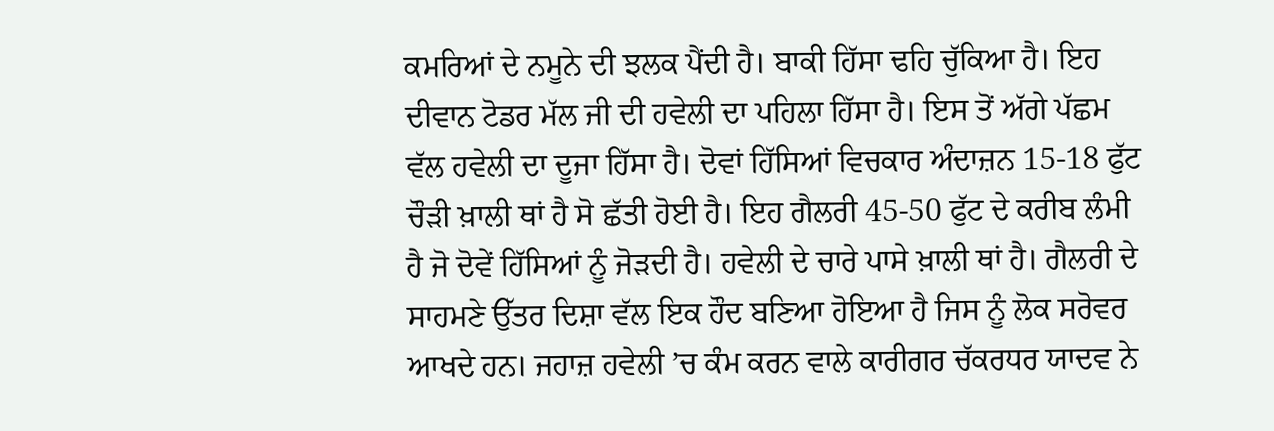ਕਮਰਿਆਂ ਦੇ ਨਮੂਨੇ ਦੀ ਝਲਕ ਪੈਂਦੀ ਹੈ। ਬਾਕੀ ਹਿੱਸਾ ਢਹਿ ਚੁੱਕਿਆ ਹੈ। ਇਹ ਦੀਵਾਨ ਟੋਡਰ ਮੱਲ ਜੀ ਦੀ ਹਵੇਲੀ ਦਾ ਪਹਿਲਾ ਹਿੱਸਾ ਹੈ। ਇਸ ਤੋਂ ਅੱਗੇ ਪੱਛਮ ਵੱਲ ਹਵੇਲੀ ਦਾ ਦੂਜਾ ਹਿੱਸਾ ਹੈ। ਦੋਵਾਂ ਹਿੱਸਿਆਂ ਵਿਚਕਾਰ ਅੰਦਾਜ਼ਨ 15-18 ਫੁੱਟ ਚੌੜੀ ਖ਼ਾਲੀ ਥਾਂ ਹੈ ਸੋ ਛੱਤੀ ਹੋਈ ਹੈ। ਇਹ ਗੈਲਰੀ 45-50 ਫੁੱਟ ਦੇ ਕਰੀਬ ਲੰਮੀ ਹੈ ਜੋ ਦੋਵੇਂ ਹਿੱਸਿਆਂ ਨੂੰ ਜੋੜਦੀ ਹੈ। ਹਵੇਲੀ ਦੇ ਚਾਰੇ ਪਾਸੇ ਖ਼ਾਲੀ ਥਾਂ ਹੈ। ਗੈਲਰੀ ਦੇ ਸਾਹਮਣੇ ਉੱਤਰ ਦਿਸ਼ਾ ਵੱਲ ਇਕ ਹੌਦ ਬਣਿਆ ਹੋਇਆ ਹੈ ਜਿਸ ਨੂੰ ਲੋਕ ਸਰੋਵਰ ਆਖਦੇ ਹਨ। ਜਹਾਜ਼ ਹਵੇਲੀ ’ਚ ਕੰਮ ਕਰਨ ਵਾਲੇ ਕਾਰੀਗਰ ਚੱਕਰਧਰ ਯਾਦਵ ਨੇ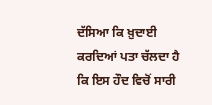ਦੱਸਿਆ ਕਿ ਖ਼ੁਦਾਈ ਕਰਦਿਆਂ ਪਤਾ ਚੱਲਦਾ ਹੈ ਕਿ ਇਸ ਹੌਦ ਵਿਚੋਂ ਸਾਰੀ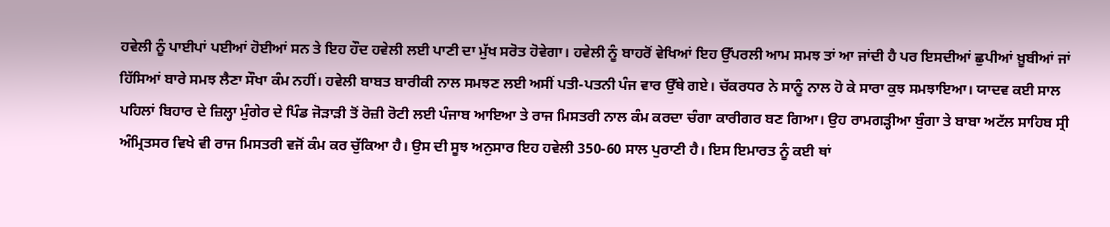ਹਵੇਲੀ ਨੂੰ ਪਾਈਪਾਂ ਪਈਆਂ ਹੋਈਆਂ ਸਨ ਤੇ ਇਹ ਹੌਦ ਹਵੇਲੀ ਲਈ ਪਾਣੀ ਦਾ ਮੁੱਖ ਸਰੋਤ ਹੋਵੇਗਾ। ਹਵੇਲੀ ਨੂੰ ਬਾਹਰੋਂ ਵੇਖਿਆਂ ਇਹ ਉੱਪਰਲੀ ਆਮ ਸਮਝ ਤਾਂ ਆ ਜਾਂਦੀ ਹੈ ਪਰ ਇਸਦੀਆਂ ਛੁਪੀਆਂ ਖ਼ੂਬੀਆਂ ਜਾਂ ਹਿੱਸਿਆਂ ਬਾਰੇ ਸਮਝ ਲੈਣਾ ਸੌਖਾ ਕੰਮ ਨਹੀਂ। ਹਵੇਲੀ ਬਾਬਤ ਬਾਰੀਕੀ ਨਾਲ ਸਮਝਣ ਲਈ ਅਸੀਂ ਪਤੀ-ਪਤਨੀ ਪੰਜ ਵਾਰ ਉੱਥੇ ਗਏ। ਚੱਕਰਧਰ ਨੇ ਸਾਨੂੰ ਨਾਲ ਹੋ ਕੇ ਸਾਰਾ ਕੁਝ ਸਮਝਾਇਆ। ਯਾਦਵ ਕਈ ਸਾਲ ਪਹਿਲਾਂ ਬਿਹਾਰ ਦੇ ਜ਼ਿਲ੍ਹਾ ਮੁੰਗੇਰ ਦੇ ਪਿੰਡ ਜੋੜਾੜੀ ਤੋਂ ਰੋਜ਼ੀ ਰੋਟੀ ਲਈ ਪੰਜਾਬ ਆਇਆ ਤੇ ਰਾਜ ਮਿਸਤਰੀ ਨਾਲ ਕੰਮ ਕਰਦਾ ਚੰਗਾ ਕਾਰੀਗਰ ਬਣ ਗਿਆ। ਉਹ ਰਾਮਗੜ੍ਹੀਆ ਬੁੰਗਾ ਤੇ ਬਾਬਾ ਅਟੱਲ ਸਾਹਿਬ ਸ੍ਰੀ ਅੰਮ੍ਰਿਤਸਰ ਵਿਖੇ ਵੀ ਰਾਜ ਮਿਸਤਰੀ ਵਜੋਂ ਕੰਮ ਕਰ ਚੁੱਕਿਆ ਹੈ। ਉਸ ਦੀ ਸੂਝ ਅਨੁਸਾਰ ਇਹ ਹਵੇਲੀ 350-60 ਸਾਲ ਪੁਰਾਣੀ ਹੈ। ਇਸ ਇਮਾਰਤ ਨੂੰ ਕਈ ਥਾਂ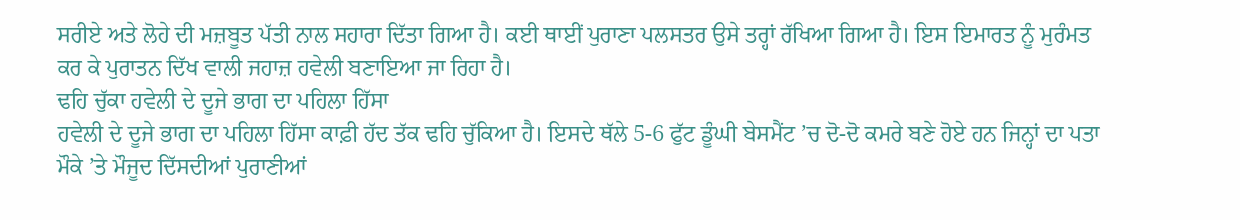ਸਰੀਏ ਅਤੇ ਲੋਹੇ ਦੀ ਮਜ਼ਬੂਤ ਪੱਤੀ ਨਾਲ ਸਹਾਰਾ ਦਿੱਤਾ ਗਿਆ ਹੈ। ਕਈ ਥਾਈਂ ਪੁਰਾਣਾ ਪਲਸਤਰ ਉਸੇ ਤਰ੍ਹਾਂ ਰੱਖਿਆ ਗਿਆ ਹੈ। ਇਸ ਇਮਾਰਤ ਨੂੰ ਮੁਰੰਮਤ ਕਰ ਕੇ ਪੁਰਾਤਨ ਦਿੱਖ ਵਾਲੀ ਜਹਾਜ਼ ਹਵੇਲੀ ਬਣਾਇਆ ਜਾ ਰਿਹਾ ਹੈ।
ਢਹਿ ਚੁੱਕਾ ਹਵੇਲੀ ਦੇ ਦੂਜੇ ਭਾਗ ਦਾ ਪਹਿਲਾ ਹਿੱਸਾ
ਹਵੇਲੀ ਦੇ ਦੂਜੇ ਭਾਗ ਦਾ ਪਹਿਲਾ ਹਿੱਸਾ ਕਾਫ਼ੀ ਹੱਦ ਤੱਕ ਢਹਿ ਚੁੱਕਿਆ ਹੈ। ਇਸਦੇ ਥੱਲੇ 5-6 ਫੁੱਟ ਡੂੰਘੀ ਬੇਸਮੈਂਟ ’ਚ ਦੋ-ਦੋ ਕਮਰੇ ਬਣੇ ਹੋਏ ਹਨ ਜਿਨ੍ਹਾਂ ਦਾ ਪਤਾ ਮੌਕੇ ’ਤੇ ਮੌਜੂਦ ਦਿੱਸਦੀਆਂ ਪੁਰਾਣੀਆਂ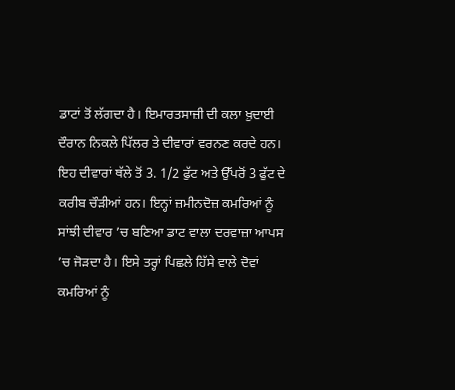ਡਾਟਾਂ ਤੋਂ ਲੱਗਦਾ ਹੈ। ਇਮਾਰਤਸਾਜ਼ੀ ਦੀ ਕਲਾ ਖ਼ੁਦਾਈ ਦੌਰਾਨ ਨਿਕਲੇ ਪਿੱਲਰ ਤੇ ਦੀਵਾਰਾਂ ਵਰਨਣ ਕਰਦੇ ਹਨ। ਇਹ ਦੀਵਾਰਾਂ ਥੱਲੇ ਤੋਂ 3. 1/2 ਫੁੱਟ ਅਤੇ ਉੱਪਰੋਂ 3 ਫੁੱਟ ਦੇ ਕਰੀਬ ਚੌੜੀਆਂ ਹਨ। ਇਨ੍ਹਾਂ ਜ਼ਮੀਨਦੋਜ਼ ਕਮਰਿਆਂ ਨੂੰ ਸਾਂਝੀ ਦੀਵਾਰ ’ਚ ਬਣਿਆ ਡਾਟ ਵਾਲਾ ਦਰਵਾਜ਼ਾ ਆਪਸ ’ਚ ਜੋੜਦਾ ਹੈ। ਇਸੇ ਤਰ੍ਹਾਂ ਪਿਛਲੇ ਹਿੱਸੇ ਵਾਲੇ ਦੋਵਾਂ ਕਮਰਿਆਂ ਨੂੰ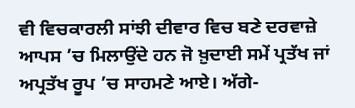ਵੀ ਵਿਚਕਾਰਲੀ ਸਾਂਝੀ ਦੀਵਾਰ ਵਿਚ ਬਣੇ ਦਰਵਾਜ਼ੇ ਆਪਸ ’ਚ ਮਿਲਾਉਂਦੇ ਹਨ ਜੋ ਖ਼ੁਦਾਈ ਸਮੇਂ ਪ੍ਰਤੱਖ ਜਾਂ ਅਪ੍ਰਤੱਖ ਰੂਪ ’ਚ ਸਾਹਮਣੇ ਆਏ। ਅੱਗੇ-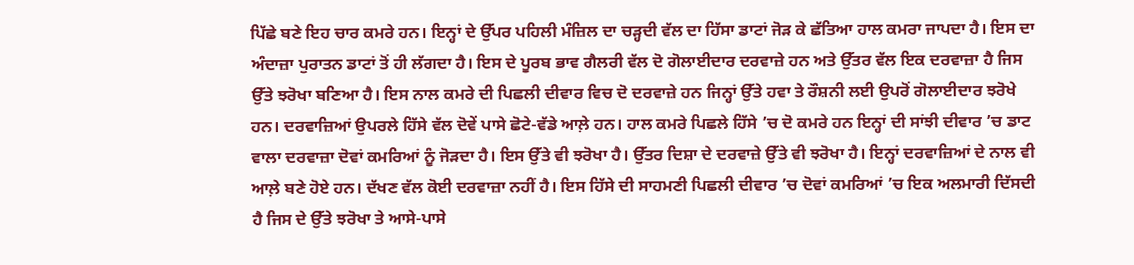ਪਿੱਛੇ ਬਣੇ ਇਹ ਚਾਰ ਕਮਰੇ ਹਨ। ਇਨ੍ਹਾਂ ਦੇ ਉੱਪਰ ਪਹਿਲੀ ਮੰਜ਼ਿਲ ਦਾ ਚੜ੍ਹਦੀ ਵੱਲ ਦਾ ਹਿੱਸਾ ਡਾਟਾਂ ਜੋੜ ਕੇ ਛੱਤਿਆ ਹਾਲ ਕਮਰਾ ਜਾਪਦਾ ਹੈ। ਇਸ ਦਾ ਅੰਦਾਜ਼ਾ ਪੁਰਾਤਨ ਡਾਟਾਂ ਤੋਂ ਹੀ ਲੱਗਦਾ ਹੈ। ਇਸ ਦੇ ਪੂਰਬ ਭਾਵ ਗੈਲਰੀ ਵੱਲ ਦੋ ਗੋਲਾਈਦਾਰ ਦਰਵਾਜ਼ੇ ਹਨ ਅਤੇ ਉੱਤਰ ਵੱਲ ਇਕ ਦਰਵਾਜ਼ਾ ਹੈ ਜਿਸ ਉੱਤੇ ਝਰੋਖਾ ਬਣਿਆ ਹੈ। ਇਸ ਨਾਲ ਕਮਰੇ ਦੀ ਪਿਛਲੀ ਦੀਵਾਰ ਵਿਚ ਦੋ ਦਰਵਾਜ਼ੇ ਹਨ ਜਿਨ੍ਹਾਂ ਉੱਤੇ ਹਵਾ ਤੇ ਰੌਸ਼ਨੀ ਲਈ ਉਪਰੋਂ ਗੋਲਾਈਦਾਰ ਝਰੋਖੇ ਹਨ। ਦਰਵਾਜ਼ਿਆਂ ਉਪਰਲੇ ਹਿੱਸੇ ਵੱਲ ਦੋਵੇਂ ਪਾਸੇ ਛੋਟੇ-ਵੱਡੇ ਆਲ਼ੇ ਹਨ। ਹਾਲ ਕਮਰੇ ਪਿਛਲੇ ਹਿੱਸੇ ’ਚ ਦੋ ਕਮਰੇ ਹਨ ਇਨ੍ਹਾਂ ਦੀ ਸਾਂਝੀ ਦੀਵਾਰ ’ਚ ਡਾਟ ਵਾਲਾ ਦਰਵਾਜ਼ਾ ਦੋਵਾਂ ਕਮਰਿਆਂ ਨੂੰ ਜੋੜਦਾ ਹੈ। ਇਸ ਉੱਤੇ ਵੀ ਝਰੋਖਾ ਹੈ। ਉੱਤਰ ਦਿਸ਼ਾ ਦੇ ਦਰਵਾਜ਼ੇ ਉੱਤੇ ਵੀ ਝਰੋਖਾ ਹੈ। ਇਨ੍ਹਾਂ ਦਰਵਾਜ਼ਿਆਂ ਦੇ ਨਾਲ ਵੀ ਆਲ਼ੇ ਬਣੇ ਹੋਏ ਹਨ। ਦੱਖਣ ਵੱਲ ਕੋਈ ਦਰਵਾਜ਼ਾ ਨਹੀਂ ਹੈ। ਇਸ ਹਿੱਸੇ ਦੀ ਸਾਹਮਣੀ ਪਿਛਲੀ ਦੀਵਾਰ ’ਚ ਦੋਵਾਂ ਕਮਰਿਆਂ ’ਚ ਇਕ ਅਲਮਾਰੀ ਦਿੱਸਦੀ ਹੈ ਜਿਸ ਦੇ ਉੱਤੇ ਝਰੋਖਾ ਤੇ ਆਸੇ-ਪਾਸੇ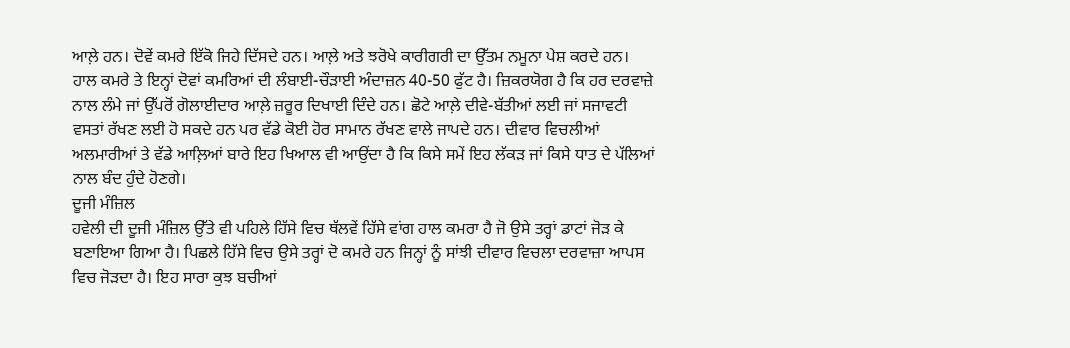ਆਲ਼ੇ ਹਨ। ਦੋਵੇਂ ਕਮਰੇ ਇੱਕੋ ਜਿਹੇ ਦਿੱਸਦੇ ਹਨ। ਆਲ਼ੇ ਅਤੇ ਝਰੋਖੇ ਕਾਰੀਗਰੀ ਦਾ ਉੱਤਮ ਨਮੂਨਾ ਪੇਸ਼ ਕਰਦੇ ਹਨ। ਹਾਲ ਕਮਰੇ ਤੇ ਇਨ੍ਹਾਂ ਦੋਵਾਂ ਕਮਰਿਆਂ ਦੀ ਲੰਬਾਈ-ਚੌੜਾਈ ਅੰਦਾਜ਼ਨ 40-50 ਫੁੱਟ ਹੈ। ਜ਼ਿਕਰਯੋਗ ਹੈ ਕਿ ਹਰ ਦਰਵਾਜ਼ੇ ਨਾਲ ਲੰਮੇ ਜਾਂ ਉੱਪਰੋਂ ਗੋਲਾਈਦਾਰ ਆਲ਼ੇ ਜ਼ਰੂਰ ਦਿਖਾਈ ਦਿੰਦੇ ਹਨ। ਛੋਟੇ ਆਲ਼ੇ ਦੀਵੇ-ਬੱਤੀਆਂ ਲਈ ਜਾਂ ਸਜਾਵਟੀ ਵਸਤਾਂ ਰੱਖਣ ਲਈ ਹੋ ਸਕਦੇ ਹਨ ਪਰ ਵੱਡੇ ਕੋਈ ਹੋਰ ਸਾਮਾਨ ਰੱਖਣ ਵਾਲੇ ਜਾਪਦੇ ਹਨ। ਦੀਵਾਰ ਵਿਚਲੀਆਂ ਅਲਮਾਰੀਆਂ ਤੇ ਵੱਡੇ ਆਲ਼ਿਆਂ ਬਾਰੇ ਇਹ ਖਿਆਲ ਵੀ ਆਉਂਦਾ ਹੈ ਕਿ ਕਿਸੇ ਸਮੇਂ ਇਹ ਲੱਕੜ ਜਾਂ ਕਿਸੇ ਧਾਤ ਦੇ ਪੱਲਿਆਂ ਨਾਲ ਬੰਦ ਹੁੰਦੇ ਹੋਣਗੇ।
ਦੂਜੀ ਮੰਜ਼ਿਲ
ਹਵੇਲੀ ਦੀ ਦੂਜੀ ਮੰਜ਼ਿਲ ਉੱਤੇ ਵੀ ਪਹਿਲੇ ਹਿੱਸੇ ਵਿਚ ਥੱਲਵੇਂ ਹਿੱਸੇ ਵਾਂਗ ਹਾਲ ਕਮਰਾ ਹੈ ਜੋ ਉਸੇ ਤਰ੍ਹਾਂ ਡਾਟਾਂ ਜੋੜ ਕੇ ਬਣਾਇਆ ਗਿਆ ਹੈ। ਪਿਛਲੇ ਹਿੱਸੇ ਵਿਚ ਉਸੇ ਤਰ੍ਹਾਂ ਦੋ ਕਮਰੇ ਹਨ ਜਿਨ੍ਹਾਂ ਨੂੰ ਸਾਂਝੀ ਦੀਵਾਰ ਵਿਚਲਾ ਦਰਵਾਜ਼ਾ ਆਪਸ ਵਿਚ ਜੋੜਦਾ ਹੈ। ਇਹ ਸਾਰਾ ਕੁਝ ਬਚੀਆਂ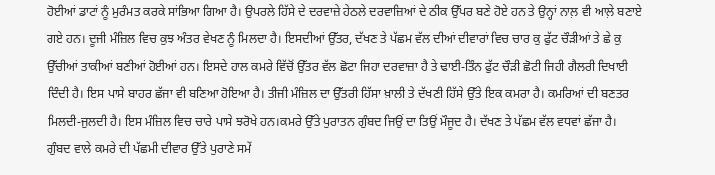ਹੋਈਆਂ ਡਾਟਾਂ ਨੂੰ ਮੁਰੰਮਤ ਕਰਕੇ ਸਾਂਭਿਆ ਗਿਆ ਹੈ। ਉਪਰਲੇ ਹਿੱਸੇ ਦੇ ਦਰਵਾਜ਼ੇ ਹੇਠਲੇ ਦਰਵਾਜ਼ਿਆਂ ਦੇ ਠੀਕ ਉੱਪਰ ਬਣੇ ਹੋਏ ਹਨ ਤੇ ਉਨ੍ਹਾਂ ਨਾਲ਼ ਵੀ ਆਲ਼ੇ ਬਣਾਏ ਗਏ ਹਨ। ਦੂਜੀ ਮੰਜ਼ਿਲ ਵਿਚ ਕੁਝ ਅੰਤਰ ਵੇਖਣ ਨੂੰ ਮਿਲਦਾ ਹੈ। ਇਸਦੀਆਂ ਉੱਤਰ, ਦੱਖਣ ਤੇ ਪੱਛਮ ਵੱਲ ਦੀਆਂ ਦੀਵਾਰਾਂ ਵਿਚ ਚਾਰ ਕੁ ਫੁੱਟ ਚੌੜੀਆਂ ਤੇ ਛੇ ਕੁ ਉੱਚੀਆਂ ਤਾਕੀਆਂ ਬਣੀਆਂ ਹੋਈਆਂ ਹਨ। ਇਸਦੇ ਹਾਲ ਕਮਰੇ ਵਿੱਚੋਂ ਉੱਤਰ ਵੱਲ ਛੋਟਾ ਜਿਹਾ ਦਰਵਾਜ਼ਾ ਹੈ ਤੇ ਢਾਈ-ਤਿੰਨ ਫੁੱਟ ਚੌੜੀ ਛੋਟੀ ਜਿਹੀ ਗੈਲਰੀ ਦਿਖਾਈ ਦਿੰਦੀ ਹੈ। ਇਸ ਪਾਸੇ ਬਾਹਰ ਛੱਜਾ ਵੀ ਬਣਿਆ ਹੋਇਆ ਹੈ। ਤੀਜੀ ਮੰਜ਼ਿਲ ਦਾ ਉੱਤਰੀ ਹਿੱਸਾ ਖ਼ਾਲੀ ਤੇ ਦੱਖਣੀ ਹਿੱਸੇ ਉੱਤੇ ਇਕ ਕਮਰਾ ਹੈ। ਕਮਰਿਆਂ ਦੀ ਬਣਤਰ ਮਿਲਦੀ-ਜੁਲਦੀ ਹੈ। ਇਸ ਮੰਜ਼ਿਲ ਵਿਚ ਚਾਰੇ ਪਾਸੇ ਝਰੋਖੇ ਹਨ।ਕਮਰੇ ਉੱਤੇ ਪੁਰਾਤਨ ਗੁੰਬਦ ਜਿਉਂ ਦਾ ਤਿਉਂ ਮੌਜੂਦ ਹੈ। ਦੱਖਣ ਤੇ ਪੱਛਮ ਵੱਲ ਵਧਵਾਂ ਛੱਜਾ ਹੈ। ਗੁੰਬਦ ਵਾਲੇ ਕਮਰੇ ਦੀ ਪੱਛਮੀ ਦੀਵਾਰ ਉੱਤੇ ਪੁਰਾਣੇ ਸਮੇਂ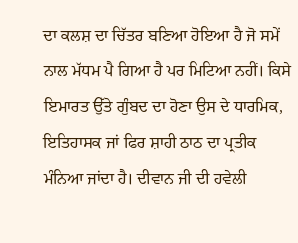ਦਾ ਕਲਸ਼ ਦਾ ਚਿੱਤਰ ਬਣਿਆ ਹੋਇਆ ਹੈ ਜੋ ਸਮੇਂ ਨਾਲ ਮੱਧਮ ਪੈ ਗਿਆ ਹੈ ਪਰ ਮਿਟਿਆ ਨਹੀਂ। ਕਿਸੇ ਇਮਾਰਤ ਉੱਤੇ ਗੁੰਬਦ ਦਾ ਹੋਣਾ ਉਸ ਦੇ ਧਾਰਮਿਕ, ਇਤਿਹਾਸਕ ਜਾਂ ਫਿਰ ਸ਼ਾਹੀ ਠਾਠ ਦਾ ਪ੍ਰਤੀਕ ਮੰਨਿਆ ਜਾਂਦਾ ਹੈ। ਦੀਵਾਨ ਜੀ ਦੀ ਹਵੇਲੀ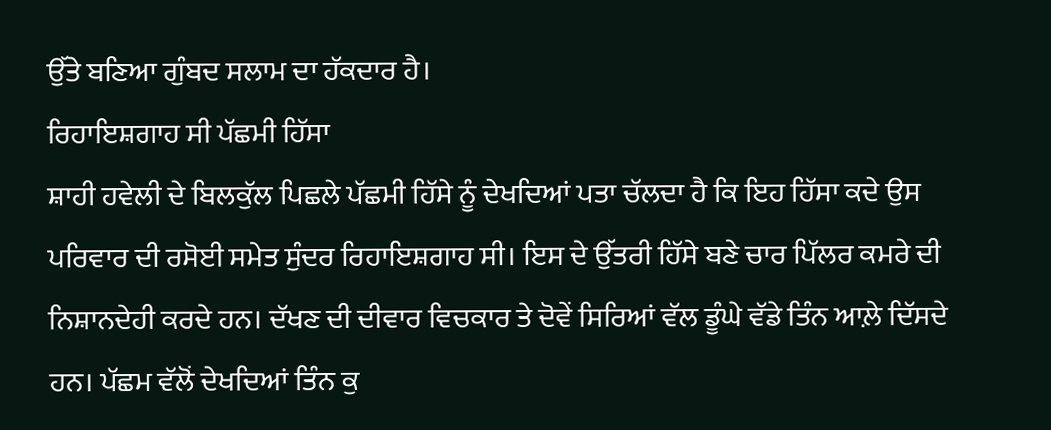ਉੱਤੇ ਬਣਿਆ ਗੁੰਬਦ ਸਲਾਮ ਦਾ ਹੱਕਦਾਰ ਹੈ।
ਰਿਹਾਇਸ਼ਗਾਹ ਸੀ ਪੱਛਮੀ ਹਿੱਸਾ
ਸ਼ਾਹੀ ਹਵੇਲੀ ਦੇ ਬਿਲਕੁੱਲ ਪਿਛਲੇ ਪੱਛਮੀ ਹਿੱਸੇ ਨੂੰ ਦੇਖਦਿਆਂ ਪਤਾ ਚੱਲਦਾ ਹੈ ਕਿ ਇਹ ਹਿੱਸਾ ਕਦੇ ਉਸ ਪਰਿਵਾਰ ਦੀ ਰਸੋਈ ਸਮੇਤ ਸੁੰਦਰ ਰਿਹਾਇਸ਼ਗਾਹ ਸੀ। ਇਸ ਦੇ ਉੱਤਰੀ ਹਿੱਸੇ ਬਣੇ ਚਾਰ ਪਿੱਲਰ ਕਮਰੇ ਦੀ ਨਿਸ਼ਾਨਦੇਹੀ ਕਰਦੇ ਹਨ। ਦੱਖਣ ਦੀ ਦੀਵਾਰ ਵਿਚਕਾਰ ਤੇ ਦੋਵੇਂ ਸਿਰਿਆਂ ਵੱਲ ਡੂੰਘੇ ਵੱਡੇ ਤਿੰਨ ਆਲ਼ੇ ਦਿੱਸਦੇ ਹਨ। ਪੱਛਮ ਵੱਲੋਂ ਦੇਖਦਿਆਂ ਤਿੰਨ ਕੁ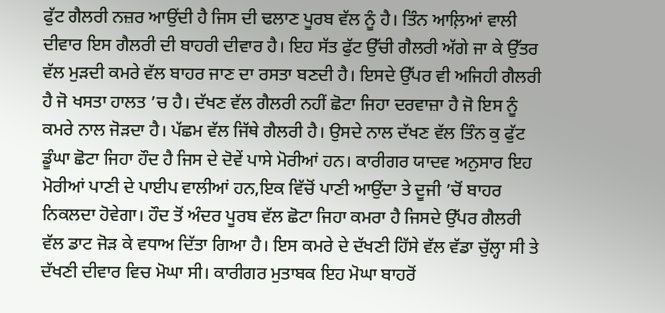ਫੁੱਟ ਗੈਲਰੀ ਨਜ਼ਰ ਆਉਂਦੀ ਹੈ ਜਿਸ ਦੀ ਢਲਾਣ ਪੂਰਬ ਵੱਲ ਨੂੰ ਹੈ। ਤਿੰਨ ਆਲ਼ਿਆਂ ਵਾਲੀ ਦੀਵਾਰ ਇਸ ਗੈਲਰੀ ਦੀ ਬਾਹਰੀ ਦੀਵਾਰ ਹੈ। ਇਹ ਸੱਤ ਫੁੱਟ ਉੱਚੀ ਗੈਲਰੀ ਅੱਗੇ ਜਾ ਕੇ ਉੱਤਰ ਵੱਲ ਮੁੜਦੀ ਕਮਰੇ ਵੱਲ ਬਾਹਰ ਜਾਣ ਦਾ ਰਸਤਾ ਬਣਦੀ ਹੈ। ਇਸਦੇ ਉੱਪਰ ਵੀ ਅਜਿਹੀ ਗੈਲਰੀ ਹੈ ਜੋ ਖਸਤਾ ਹਾਲਤ ’ਚ ਹੈ। ਦੱਖਣ ਵੱਲ ਗੈਲਰੀ ਨਹੀਂ ਛੋਟਾ ਜਿਹਾ ਦਰਵਾਜ਼ਾ ਹੈ ਜੋ ਇਸ ਨੂੰ ਕਮਰੇ ਨਾਲ ਜੋੜਦਾ ਹੈ। ਪੱਛਮ ਵੱਲ ਜਿੱਥੇ ਗੈਲਰੀ ਹੈ। ਉਸਦੇ ਨਾਲ ਦੱਖਣ ਵੱਲ ਤਿੰਨ ਕੁ ਫੁੱਟ ਡੂੰਘਾ ਛੋਟਾ ਜਿਹਾ ਹੌਦ ਹੈ ਜਿਸ ਦੇ ਦੋਵੇਂ ਪਾਸੇ ਮੋਰੀਆਂ ਹਨ। ਕਾਰੀਗਰ ਯਾਦਵ ਅਨੁਸਾਰ ਇਹ ਮੋਰੀਆਂ ਪਾਣੀ ਦੇ ਪਾਈਪ ਵਾਲੀਆਂ ਹਨ,ਇਕ ਵਿੱਚੋਂ ਪਾਣੀ ਆਉਂਦਾ ਤੇ ਦੂਜੀ ’ਚੋਂ ਬਾਹਰ ਨਿਕਲਦਾ ਹੋਵੇਗਾ। ਹੌਦ ਤੋਂ ਅੰਦਰ ਪੂਰਬ ਵੱਲ ਛੋਟਾ ਜਿਹਾ ਕਮਰਾ ਹੈ ਜਿਸਦੇ ਉੱਪਰ ਗੈਲਰੀ ਵੱਲ ਡਾਟ ਜੋੜ ਕੇ ਵਧਾਅ ਦਿੱਤਾ ਗਿਆ ਹੈ। ਇਸ ਕਮਰੇ ਦੇ ਦੱਖਣੀ ਹਿੱਸੇ ਵੱਲ ਵੱਡਾ ਚੁੱਲ੍ਹਾ ਸੀ ਤੇ ਦੱਖਣੀ ਦੀਵਾਰ ਵਿਚ ਮੋਘਾ ਸੀ। ਕਾਰੀਗਰ ਮੁਤਾਬਕ ਇਹ ਮੋਘਾ ਬਾਹਰੋਂ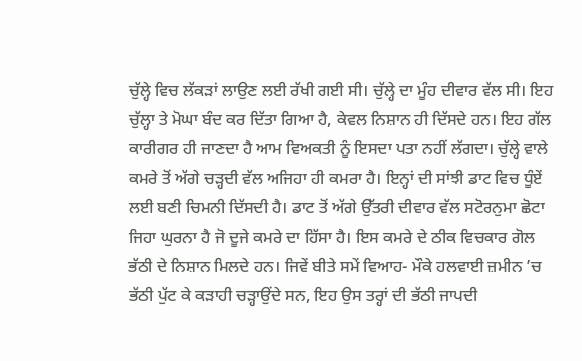ਚੁੱਲ੍ਹੇ ਵਿਚ ਲੱਕੜਾਂ ਲਾਉਣ ਲਈ ਰੱਖੀ ਗਈ ਸੀ। ਚੁੱਲ੍ਹੇ ਦਾ ਮੂੰਹ ਦੀਵਾਰ ਵੱਲ ਸੀ। ਇਹ ਚੁੱਲ੍ਹਾ ਤੇ ਮੋਘਾ ਬੰਦ ਕਰ ਦਿੱਤਾ ਗਿਆ ਹੈ, ਕੇਵਲ ਨਿਸ਼ਾਨ ਹੀ ਦਿੱਸਦੇ ਹਨ। ਇਹ ਗੱਲ ਕਾਰੀਗਰ ਹੀ ਜਾਣਦਾ ਹੈ ਆਮ ਵਿਅਕਤੀ ਨੂੰ ਇਸਦਾ ਪਤਾ ਨਹੀਂ ਲੱਗਦਾ। ਚੁੱਲ੍ਹੇ ਵਾਲੇ ਕਮਰੇ ਤੋਂ ਅੱਗੇ ਚੜ੍ਹਦੀ ਵੱਲ ਅਜਿਹਾ ਹੀ ਕਮਰਾ ਹੈ। ਇਨ੍ਹਾਂ ਦੀ ਸਾਂਝੀ ਡਾਟ ਵਿਚ ਧੂੰਏਂ ਲਈ ਬਣੀ ਚਿਮਨੀ ਦਿੱਸਦੀ ਹੈ। ਡਾਟ ਤੋਂ ਅੱਗੇ ਉੱਤਰੀ ਦੀਵਾਰ ਵੱਲ ਸਟੋਰਨੁਮਾ ਛੋਟਾ ਜਿਹਾ ਘੁਰਨਾ ਹੈ ਜੋ ਦੂਜੇ ਕਮਰੇ ਦਾ ਹਿੱਸਾ ਹੈ। ਇਸ ਕਮਰੇ ਦੇ ਠੀਕ ਵਿਚਕਾਰ ਗੋਲ ਭੱਠੀ ਦੇ ਨਿਸ਼ਾਨ ਮਿਲਦੇ ਹਨ। ਜਿਵੇਂ ਬੀਤੇ ਸਮੇਂ ਵਿਆਹ- ਮੌਕੇ ਹਲਵਾਈ ਜ਼ਮੀਨ ’ਚ ਭੱਠੀ ਪੁੱਟ ਕੇ ਕੜਾਹੀ ਚੜ੍ਹਾਉਂਦੇ ਸਨ, ਇਹ ਉਸ ਤਰ੍ਹਾਂ ਦੀ ਭੱਠੀ ਜਾਪਦੀ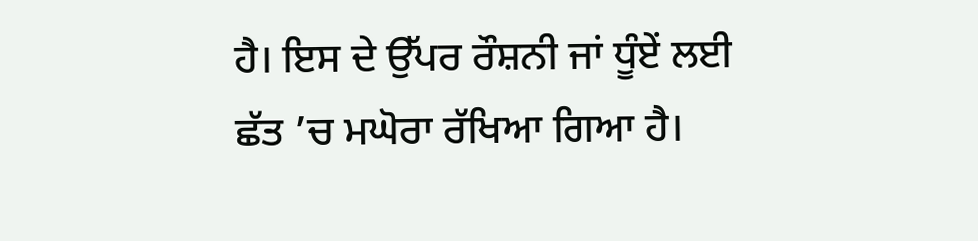ਹੈ। ਇਸ ਦੇ ਉੱਪਰ ਰੌਸ਼ਨੀ ਜਾਂ ਧੂੰਏਂ ਲਈ ਛੱਤ ’ਚ ਮਘੋਰਾ ਰੱਖਿਆ ਗਿਆ ਹੈ।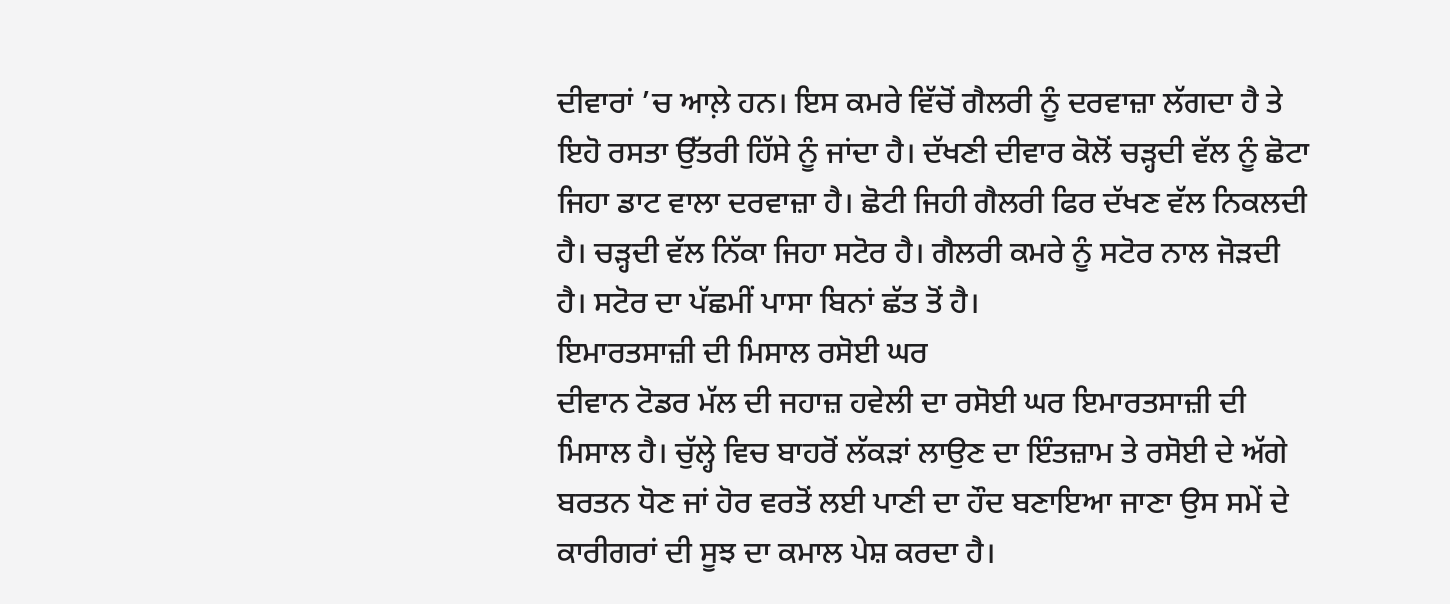ਦੀਵਾਰਾਂ ’ਚ ਆਲ਼ੇ ਹਨ। ਇਸ ਕਮਰੇ ਵਿੱਚੋਂ ਗੈਲਰੀ ਨੂੰ ਦਰਵਾਜ਼ਾ ਲੱਗਦਾ ਹੈ ਤੇ ਇਹੋ ਰਸਤਾ ਉੱਤਰੀ ਹਿੱਸੇ ਨੂੰ ਜਾਂਦਾ ਹੈ। ਦੱਖਣੀ ਦੀਵਾਰ ਕੋਲੋਂ ਚੜ੍ਹਦੀ ਵੱਲ ਨੂੰ ਛੋਟਾ ਜਿਹਾ ਡਾਟ ਵਾਲਾ ਦਰਵਾਜ਼ਾ ਹੈ। ਛੋਟੀ ਜਿਹੀ ਗੈਲਰੀ ਫਿਰ ਦੱਖਣ ਵੱਲ ਨਿਕਲਦੀ ਹੈ। ਚੜ੍ਹਦੀ ਵੱਲ ਨਿੱਕਾ ਜਿਹਾ ਸਟੋਰ ਹੈ। ਗੈਲਰੀ ਕਮਰੇ ਨੂੰ ਸਟੋਰ ਨਾਲ ਜੋੜਦੀ ਹੈ। ਸਟੋਰ ਦਾ ਪੱਛਮੀਂ ਪਾਸਾ ਬਿਨਾਂ ਛੱਤ ਤੋਂ ਹੈ।
ਇਮਾਰਤਸਾਜ਼ੀ ਦੀ ਮਿਸਾਲ ਰਸੋਈ ਘਰ
ਦੀਵਾਨ ਟੋਡਰ ਮੱਲ ਦੀ ਜਹਾਜ਼ ਹਵੇਲੀ ਦਾ ਰਸੋਈ ਘਰ ਇਮਾਰਤਸਾਜ਼ੀ ਦੀ ਮਿਸਾਲ ਹੈ। ਚੁੱਲ੍ਹੇ ਵਿਚ ਬਾਹਰੋਂ ਲੱਕੜਾਂ ਲਾਉਣ ਦਾ ਇੰਤਜ਼ਾਮ ਤੇ ਰਸੋਈ ਦੇ ਅੱਗੇ ਬਰਤਨ ਧੋਣ ਜਾਂ ਹੋਰ ਵਰਤੋਂ ਲਈ ਪਾਣੀ ਦਾ ਹੌਦ ਬਣਾਇਆ ਜਾਣਾ ਉਸ ਸਮੇਂ ਦੇ ਕਾਰੀਗਰਾਂ ਦੀ ਸੂਝ ਦਾ ਕਮਾਲ ਪੇਸ਼ ਕਰਦਾ ਹੈ।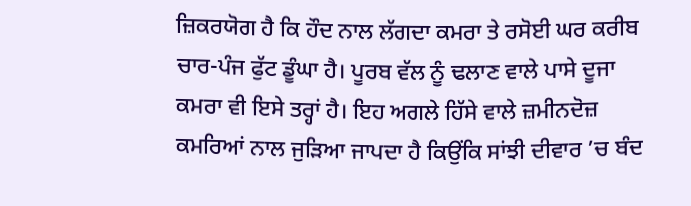ਜ਼ਿਕਰਯੋਗ ਹੈ ਕਿ ਹੌਦ ਨਾਲ ਲੱਗਦਾ ਕਮਰਾ ਤੇ ਰਸੋਈ ਘਰ ਕਰੀਬ ਚਾਰ-ਪੰਜ ਫੁੱਟ ਡੂੰਘਾ ਹੈ। ਪੂਰਬ ਵੱਲ ਨੂੰ ਢਲਾਣ ਵਾਲੇ ਪਾਸੇ ਦੂਜਾ ਕਮਰਾ ਵੀ ਇਸੇ ਤਰ੍ਹਾਂ ਹੈ। ਇਹ ਅਗਲੇ ਹਿੱਸੇ ਵਾਲੇ ਜ਼ਮੀਨਦੋਜ਼ ਕਮਰਿਆਂ ਨਾਲ ਜੁੜਿਆ ਜਾਪਦਾ ਹੈ ਕਿਉਂਕਿ ਸਾਂਝੀ ਦੀਵਾਰ ’ਚ ਬੰਦ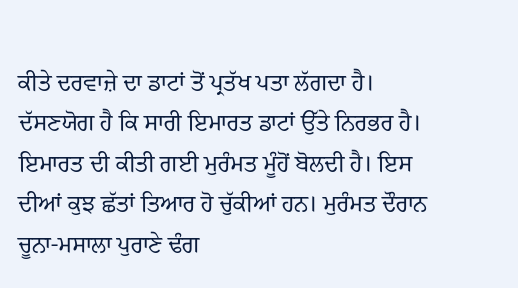ਕੀਤੇ ਦਰਵਾਜ਼ੇ ਦਾ ਡਾਟਾਂ ਤੋਂ ਪ੍ਰਤੱਖ ਪਤਾ ਲੱਗਦਾ ਹੈ। ਦੱਸਣਯੋਗ ਹੈ ਕਿ ਸਾਰੀ ਇਮਾਰਤ ਡਾਟਾਂ ਉੱਤੇ ਨਿਰਭਰ ਹੈ। ਇਮਾਰਤ ਦੀ ਕੀਤੀ ਗਈ ਮੁਰੰਮਤ ਮੂੰਹੋਂ ਬੋਲਦੀ ਹੈ। ਇਸ ਦੀਆਂ ਕੁਝ ਛੱਤਾਂ ਤਿਆਰ ਹੋ ਚੁੱਕੀਆਂ ਹਨ। ਮੁਰੰਮਤ ਦੌਰਾਨ ਚੂਨਾ-ਮਸਾਲਾ ਪੁਰਾਣੇ ਢੰਗ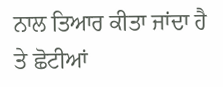ਨਾਲ ਤਿਆਰ ਕੀਤਾ ਜਾਂਦਾ ਹੈ ਤੇ ਛੋਟੀਆਂ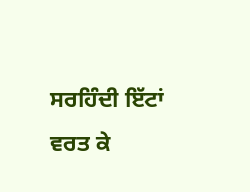ਸਰਹਿੰਦੀ ਇੱਟਾਂ ਵਰਤ ਕੇ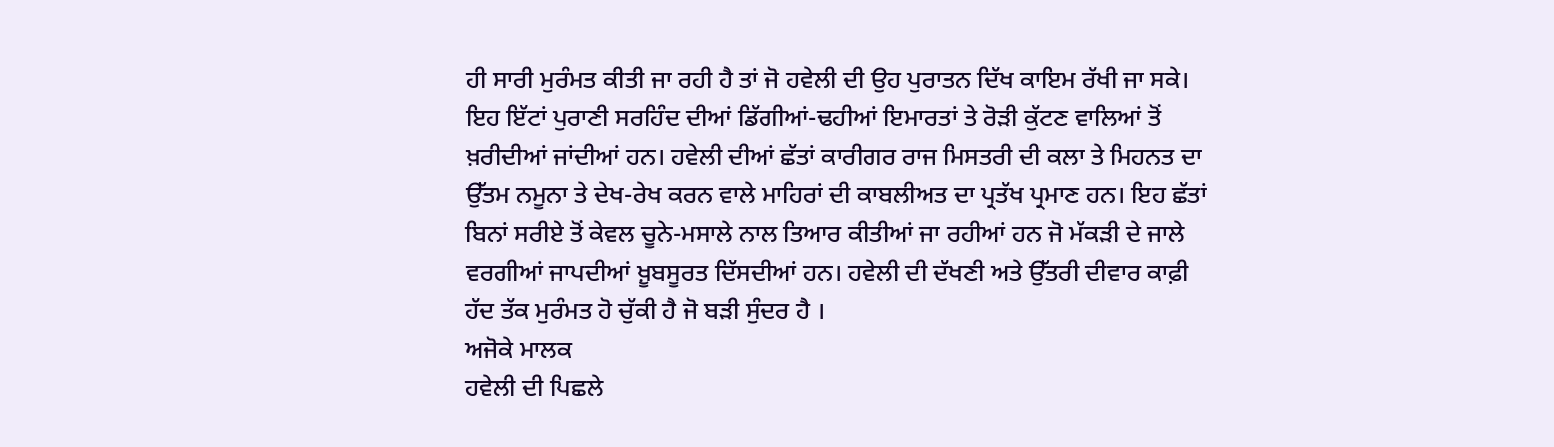ਹੀ ਸਾਰੀ ਮੁਰੰਮਤ ਕੀਤੀ ਜਾ ਰਹੀ ਹੈ ਤਾਂ ਜੋ ਹਵੇਲੀ ਦੀ ਉਹ ਪੁਰਾਤਨ ਦਿੱਖ ਕਾਇਮ ਰੱਖੀ ਜਾ ਸਕੇ। ਇਹ ਇੱਟਾਂ ਪੁਰਾਣੀ ਸਰਹਿੰਦ ਦੀਆਂ ਡਿੱਗੀਆਂ-ਢਹੀਆਂ ਇਮਾਰਤਾਂ ਤੇ ਰੋੜੀ ਕੁੱਟਣ ਵਾਲਿਆਂ ਤੋਂ ਖ਼ਰੀਦੀਆਂ ਜਾਂਦੀਆਂ ਹਨ। ਹਵੇਲੀ ਦੀਆਂ ਛੱਤਾਂ ਕਾਰੀਗਰ ਰਾਜ ਮਿਸਤਰੀ ਦੀ ਕਲਾ ਤੇ ਮਿਹਨਤ ਦਾ ਉੱਤਮ ਨਮੂਨਾ ਤੇ ਦੇਖ-ਰੇਖ ਕਰਨ ਵਾਲੇ ਮਾਹਿਰਾਂ ਦੀ ਕਾਬਲੀਅਤ ਦਾ ਪ੍ਰਤੱਖ ਪ੍ਰਮਾਣ ਹਨ। ਇਹ ਛੱਤਾਂ ਬਿਨਾਂ ਸਰੀਏ ਤੋਂ ਕੇਵਲ ਚੂਨੇ-ਮਸਾਲੇ ਨਾਲ ਤਿਆਰ ਕੀਤੀਆਂ ਜਾ ਰਹੀਆਂ ਹਨ ਜੋ ਮੱਕੜੀ ਦੇ ਜਾਲੇ ਵਰਗੀਆਂ ਜਾਪਦੀਆਂ ਖ਼ੂਬਸੂਰਤ ਦਿੱਸਦੀਆਂ ਹਨ। ਹਵੇਲੀ ਦੀ ਦੱਖਣੀ ਅਤੇ ਉੱਤਰੀ ਦੀਵਾਰ ਕਾਫ਼ੀ ਹੱਦ ਤੱਕ ਮੁਰੰਮਤ ਹੋ ਚੁੱਕੀ ਹੈ ਜੋ ਬੜੀ ਸੁੰਦਰ ਹੈ ।
ਅਜੋਕੇ ਮਾਲਕ
ਹਵੇਲੀ ਦੀ ਪਿਛਲੇ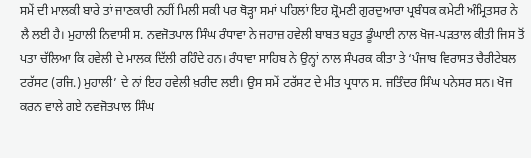ਸਮੇਂ ਦੀ ਮਾਲਕੀ ਬਾਰੇ ਤਾਂ ਜਾਣਕਾਰੀ ਨਹੀਂ ਮਿਲੀ ਸਕੀ ਪਰ ਥੋੜ੍ਹਾ ਸਮਾਂ ਪਹਿਲਾਂ ਇਹ ਸ਼੍ਰੋਮਣੀ ਗੁਰਦੁਆਰਾ ਪ੍ਰਬੰਧਕ ਕਮੇਟੀ ਅੰਮ੍ਰਿਤਸਰ ਨੇ ਲੈ ਲਈ ਹੈ। ਮੁਹਾਲੀ ਨਿਵਾਸੀ ਸ. ਨਵਜੋਤਪਾਲ ਸਿੰਘ ਰੰਧਾਵਾ ਨੇ ਜਹਾਜ਼ ਹਵੇਲੀ ਬਾਬਤ ਬਹੁਤ ਡੂੰਘਾਈ ਨਾਲ ਖੋਜ-ਪੜਤਾਲ ਕੀਤੀ ਜਿਸ ਤੋਂ ਪਤਾ ਚੱਲਿਆ ਕਿ ਹਵੇਲੀ ਦੇ ਮਾਲਕ ਦਿੱਲੀ ਰਹਿੰਦੇ ਹਨ। ਰੰਧਾਵਾ ਸਾਹਿਬ ਨੇ ਉਨ੍ਹਾਂ ਨਾਲ ਸੰਪਰਕ ਕੀਤਾ ਤੇ ‘ਪੰਜਾਬ ਵਿਰਾਸਤ ਚੈਰੀਟੇਬਲ ਟਰੱਸਟ (ਰਜਿ.) ਮੁਹਾਲੀ’ ਦੇ ਨਾਂ ਇਹ ਹਵੇਲੀ ਖ਼ਰੀਦ ਲਈ। ਉਸ ਸਮੇਂ ਟਰੱਸਟ ਦੇ ਮੀਤ ਪ੍ਰਧਾਨ ਸ. ਜਤਿੰਦਰ ਸਿੰਘ ਪਨੇਸਰ ਸਨ। ਖੋਜ ਕਰਨ ਵਾਲੇ ਗਏ ਨਵਜੋਤਪਾਲ ਸਿੰਘ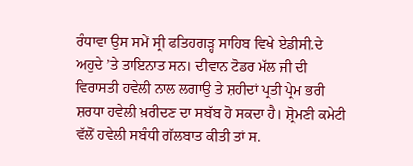ਰੰਧਾਵਾ ਉਸ ਸਮੇਂ ਸ੍ਰੀ ਫਤਿਹਗੜ੍ਹ ਸਾਹਿਬ ਵਿਖੇ ਏਡੀਸੀ.ਦੇ ਅਹੁਦੇ ’ਤੇ ਤਾਇਨਾਤ ਸਨ। ਦੀਵਾਨ ਟੋਡਰ ਮੱਲ ਜੀ ਦੀ ਵਿਰਾਸਤੀ ਹਵੇਲੀ ਨਾਲ ਲਗਾਉ ਤੇ ਸ਼ਹੀਦਾਂ ਪ੍ਰਤੀ ਪ੍ਰੇਮ ਭਰੀ ਸ਼ਰਧਾ ਹਵੇਲੀ ਖ਼ਰੀਦਣ ਦਾ ਸਬੱਬ ਹੋ ਸਕਦਾ ਹੈ। ਸ਼੍ਰੋਮਣੀ ਕਮੇਟੀ ਵੱਲੋਂ ਹਵੇਲੀ ਸਬੰਧੀ ਗੱਲਬਾਤ ਕੀਤੀ ਤਾਂ ਸ.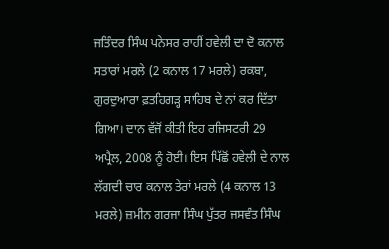ਜਤਿੰਦਰ ਸਿੰਘ ਪਨੇਸਰ ਰਾਹੀਂ ਹਵੇਲੀ ਦਾ ਦੋ ਕਨਾਲ ਸਤਾਰਾਂ ਮਰਲੇ (2 ਕਨਾਲ 17 ਮਰਲੇ) ਰਕਬਾ, ਗੁਰਦੁਆਰਾ ਫ਼ਤਹਿਗੜ੍ਹ ਸਾਹਿਬ ਦੇ ਨਾਂ ਕਰ ਦਿੱਤਾ ਗਿਆ। ਦਾਨ ਵੱਜੋਂ ਕੀਤੀ ਇਹ ਰਜਿਸਟਰੀ 29 ਅਪ੍ਰੈਲ, 2008 ਨੂੰ ਹੋਈ। ਇਸ ਪਿੱਛੋਂ ਹਵੇਲੀ ਦੇ ਨਾਲ ਲੱਗਦੀ ਚਾਰ ਕਨਾਲ ਤੇਰਾਂ ਮਰਲੇ (4 ਕਨਾਲ 13 ਮਰਲੇ) ਜ਼ਮੀਨ ਗਰਜਾ ਸਿੰਘ ਪੁੱਤਰ ਜਸਵੰਤ ਸਿੰਘ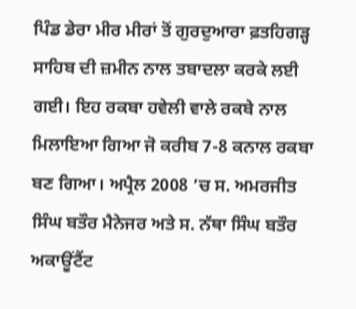ਪਿੰਡ ਡੇਰਾ ਮੀਰ ਮੀਰਾਂ ਤੋਂ ਗੁਰਦੁਆਰਾ ਫ਼ਤਹਿਗੜ੍ਹ ਸਾਹਿਬ ਦੀ ਜ਼ਮੀਨ ਨਾਲ ਤਬਾਦਲਾ ਕਰਕੇ ਲਈ ਗਈ। ਇਹ ਰਕਬਾ ਹਵੇਲੀ ਵਾਲੇ ਰਕਬੇ ਨਾਲ ਮਿਲਾਇਆ ਗਿਆ ਜੋ ਕਰੀਬ 7-8 ਕਨਾਲ ਰਕਬਾ ਬਣ ਗਿਆ। ਅਪ੍ਰੈਲ 2008 ’ਚ ਸ. ਅਮਰਜੀਤ ਸਿੰਘ ਬਤੌਰ ਮੈਨੇਜਰ ਅਤੇ ਸ. ਨੱਥਾ ਸਿੰਘ ਬਤੌਰ ਅਕਾਊਂਟੈਂਟ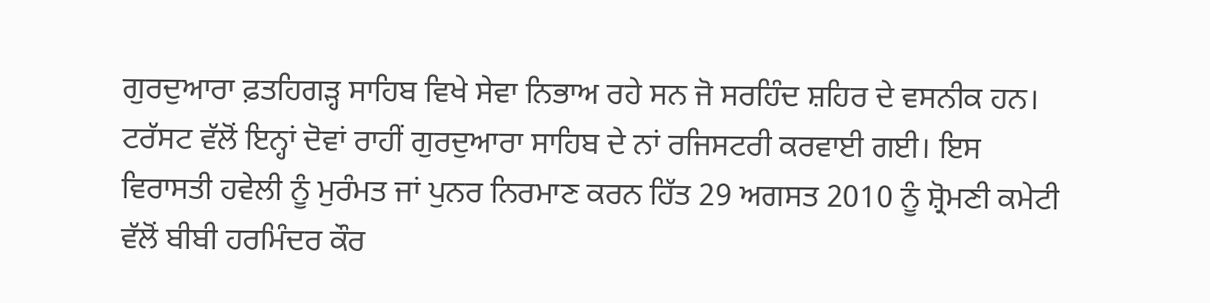ਗੁਰਦੁਆਰਾ ਫ਼ਤਹਿਗੜ੍ਹ ਸਾਹਿਬ ਵਿਖੇ ਸੇਵਾ ਨਿਭਾਅ ਰਹੇ ਸਨ ਜੋ ਸਰਹਿੰਦ ਸ਼ਹਿਰ ਦੇ ਵਸਨੀਕ ਹਨ। ਟਰੱਸਟ ਵੱਲੋਂ ਇਨ੍ਹਾਂ ਦੋਵਾਂ ਰਾਹੀਂ ਗੁਰਦੁਆਰਾ ਸਾਹਿਬ ਦੇ ਨਾਂ ਰਜਿਸਟਰੀ ਕਰਵਾਈ ਗਈ। ਇਸ ਵਿਰਾਸਤੀ ਹਵੇਲੀ ਨੂੰ ਮੁਰੰਮਤ ਜਾਂ ਪੁਨਰ ਨਿਰਮਾਣ ਕਰਨ ਹਿੱਤ 29 ਅਗਸਤ 2010 ਨੂੰ ਸ਼੍ਰੋਮਣੀ ਕਮੇਟੀ ਵੱਲੋਂ ਬੀਬੀ ਹਰਮਿੰਦਰ ਕੌਰ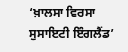‘ਖ਼ਾਲਸਾ ਵਿਰਸਾ ਸੁਸਾਇਟੀ ਇੰਗਲੈਂਡ’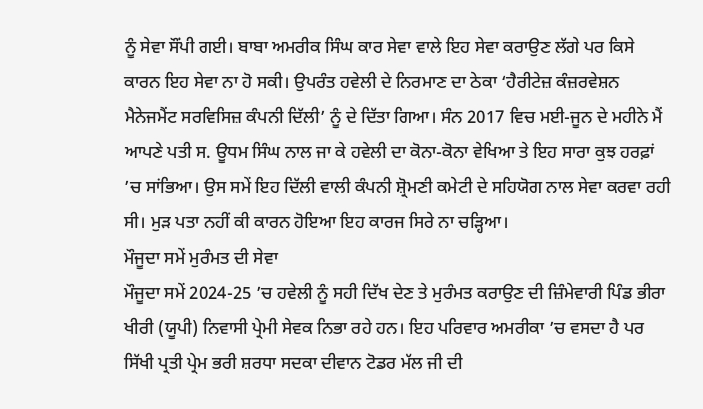ਨੂੰ ਸੇਵਾ ਸੌਂਪੀ ਗਈ। ਬਾਬਾ ਅਮਰੀਕ ਸਿੰਘ ਕਾਰ ਸੇਵਾ ਵਾਲੇ ਇਹ ਸੇਵਾ ਕਰਾਉਣ ਲੱਗੇ ਪਰ ਕਿਸੇ ਕਾਰਨ ਇਹ ਸੇਵਾ ਨਾ ਹੋ ਸਕੀ। ਉਪਰੰਤ ਹਵੇਲੀ ਦੇ ਨਿਰਮਾਣ ਦਾ ਠੇਕਾ ‘ਹੈਰੀਟੇਜ਼ ਕੰਜ਼ਰਵੇਸ਼ਨ ਮੈਨੇਜਮੈਂਟ ਸਰਵਿਸਿਜ਼ ਕੰਪਨੀ ਦਿੱਲੀ’ ਨੂੰ ਦੇ ਦਿੱਤਾ ਗਿਆ। ਸੰਨ 2017 ਵਿਚ ਮਈ-ਜੂਨ ਦੇ ਮਹੀਨੇ ਮੈਂ ਆਪਣੇ ਪਤੀ ਸ. ਊਧਮ ਸਿੰਘ ਨਾਲ ਜਾ ਕੇ ਹਵੇਲੀ ਦਾ ਕੋਨਾ-ਕੋਨਾ ਵੇਖਿਆ ਤੇ ਇਹ ਸਾਰਾ ਕੁਝ ਹਰਫ਼ਾਂ ’ਚ ਸਾਂਭਿਆ। ਉਸ ਸਮੇਂ ਇਹ ਦਿੱਲੀ ਵਾਲੀ ਕੰਪਨੀ ਸ਼੍ਰੋਮਣੀ ਕਮੇਟੀ ਦੇ ਸਹਿਯੋਗ ਨਾਲ ਸੇਵਾ ਕਰਵਾ ਰਹੀ ਸੀ। ਮੁੜ ਪਤਾ ਨਹੀਂ ਕੀ ਕਾਰਨ ਹੋਇਆ ਇਹ ਕਾਰਜ ਸਿਰੇ ਨਾ ਚੜ੍ਹਿਆ।
ਮੌਜੂਦਾ ਸਮੇਂ ਮੁਰੰਮਤ ਦੀ ਸੇਵਾ
ਮੌਜੂਦਾ ਸਮੇਂ 2024-25 ’ਚ ਹਵੇਲੀ ਨੂੰ ਸਹੀ ਦਿੱਖ ਦੇਣ ਤੇ ਮੁਰੰਮਤ ਕਰਾਉਣ ਦੀ ਜ਼ਿੰਮੇਵਾਰੀ ਪਿੰਡ ਭੀਰਾ ਖੀਰੀ (ਯੂਪੀ) ਨਿਵਾਸੀ ਪ੍ਰੇਮੀ ਸੇਵਕ ਨਿਭਾ ਰਹੇ ਹਨ। ਇਹ ਪਰਿਵਾਰ ਅਮਰੀਕਾ ’ਚ ਵਸਦਾ ਹੈ ਪਰ ਸਿੱਖੀ ਪ੍ਰਤੀ ਪ੍ਰੇਮ ਭਰੀ ਸ਼ਰਧਾ ਸਦਕਾ ਦੀਵਾਨ ਟੋਡਰ ਮੱਲ ਜੀ ਦੀ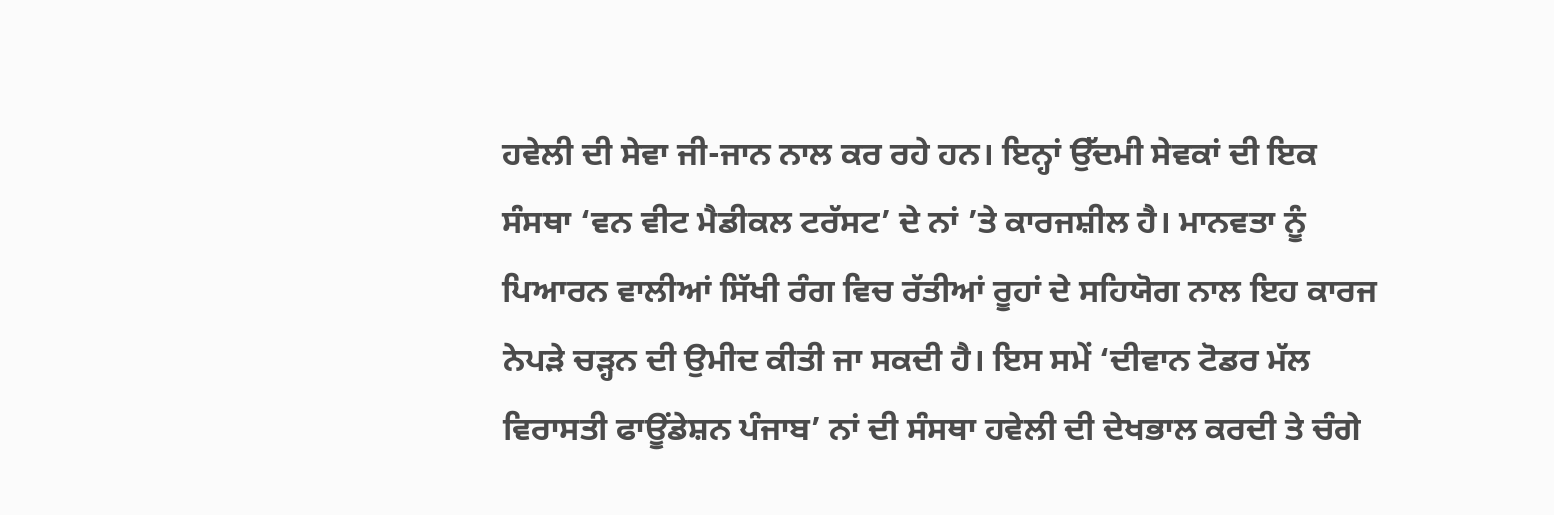ਹਵੇਲੀ ਦੀ ਸੇਵਾ ਜੀ-ਜਾਨ ਨਾਲ ਕਰ ਰਹੇ ਹਨ। ਇਨ੍ਹਾਂ ਉੱਦਮੀ ਸੇਵਕਾਂ ਦੀ ਇਕ ਸੰਸਥਾ ‘ਵਨ ਵੀਟ ਮੈਡੀਕਲ ਟਰੱਸਟ’ ਦੇ ਨਾਂ ’ਤੇ ਕਾਰਜਸ਼ੀਲ ਹੈ। ਮਾਨਵਤਾ ਨੂੰ ਪਿਆਰਨ ਵਾਲੀਆਂ ਸਿੱਖੀ ਰੰਗ ਵਿਚ ਰੱਤੀਆਂ ਰੂਹਾਂ ਦੇ ਸਹਿਯੋਗ ਨਾਲ ਇਹ ਕਾਰਜ ਨੇਪੜੇ ਚੜ੍ਹਨ ਦੀ ਉਮੀਦ ਕੀਤੀ ਜਾ ਸਕਦੀ ਹੈ। ਇਸ ਸਮੇਂ ‘ਦੀਵਾਨ ਟੋਡਰ ਮੱਲ ਵਿਰਾਸਤੀ ਫਾਊਂਡੇਸ਼ਨ ਪੰਜਾਬ’ ਨਾਂ ਦੀ ਸੰਸਥਾ ਹਵੇਲੀ ਦੀ ਦੇਖਭਾਲ ਕਰਦੀ ਤੇ ਚੰਗੇ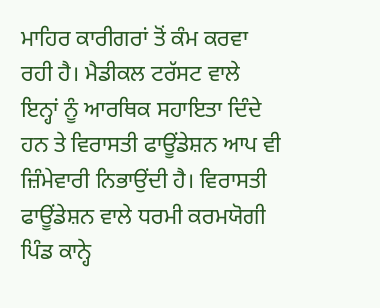ਮਾਹਿਰ ਕਾਰੀਗਰਾਂ ਤੋਂ ਕੰਮ ਕਰਵਾ ਰਹੀ ਹੈ। ਮੈਡੀਕਲ ਟਰੱਸਟ ਵਾਲੇ ਇਨ੍ਹਾਂ ਨੂੰ ਆਰਥਿਕ ਸਹਾਇਤਾ ਦਿੰਦੇ ਹਨ ਤੇ ਵਿਰਾਸਤੀ ਫਾਊਂਡੇਸ਼ਨ ਆਪ ਵੀ ਜ਼ਿੰਮੇਵਾਰੀ ਨਿਭਾਉਂਦੀ ਹੈ। ਵਿਰਾਸਤੀ ਫਾਊਂਡੇਸ਼ਨ ਵਾਲੇ ਧਰਮੀ ਕਰਮਯੋਗੀ ਪਿੰਡ ਕਾਨ੍ਹੇ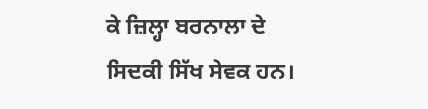ਕੇ ਜ਼ਿਲ੍ਹਾ ਬਰਨਾਲਾ ਦੇ ਸਿਦਕੀ ਸਿੱਖ ਸੇਵਕ ਹਨ।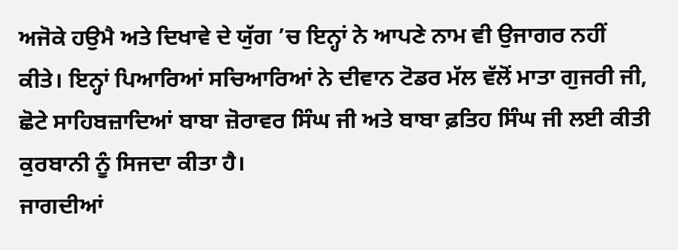ਅਜੋਕੇ ਹਉਮੈ ਅਤੇ ਦਿਖਾਵੇ ਦੇ ਯੁੱਗ ’ਚ ਇਨ੍ਹਾਂ ਨੇ ਆਪਣੇ ਨਾਮ ਵੀ ਉਜਾਗਰ ਨਹੀਂ ਕੀਤੇ। ਇਨ੍ਹਾਂ ਪਿਆਰਿਆਂ ਸਚਿਆਰਿਆਂ ਨੇ ਦੀਵਾਨ ਟੋਡਰ ਮੱਲ ਵੱਲੋਂ ਮਾਤਾ ਗੁਜਰੀ ਜੀ, ਛੋਟੇ ਸਾਹਿਬਜ਼ਾਦਿਆਂ ਬਾਬਾ ਜ਼ੋਰਾਵਰ ਸਿੰਘ ਜੀ ਅਤੇ ਬਾਬਾ ਫ਼ਤਿਹ ਸਿੰਘ ਜੀ ਲਈ ਕੀਤੀ ਕੁਰਬਾਨੀ ਨੂੰ ਸਿਜਦਾ ਕੀਤਾ ਹੈ।
ਜਾਗਦੀਆਂ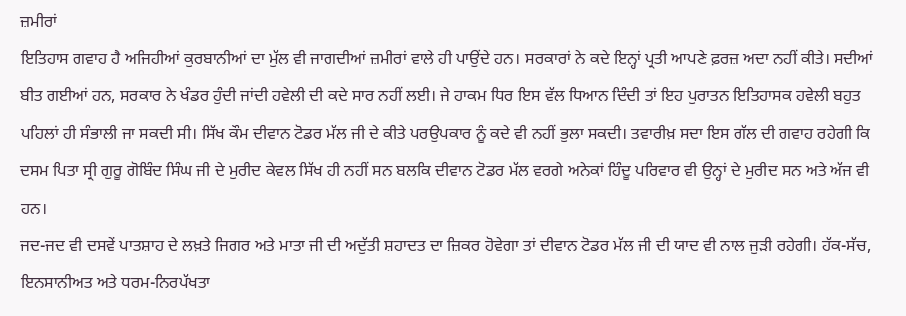ਜ਼ਮੀਰਾਂ
ਇਤਿਹਾਸ ਗਵਾਹ ਹੈ ਅਜਿਹੀਆਂ ਕੁਰਬਾਨੀਆਂ ਦਾ ਮੁੱਲ ਵੀ ਜਾਗਦੀਆਂ ਜ਼ਮੀਰਾਂ ਵਾਲੇ ਹੀ ਪਾਉਂਦੇ ਹਨ। ਸਰਕਾਰਾਂ ਨੇ ਕਦੇ ਇਨ੍ਹਾਂ ਪ੍ਰਤੀ ਆਪਣੇ ਫ਼ਰਜ਼ ਅਦਾ ਨਹੀਂ ਕੀਤੇ। ਸਦੀਆਂ ਬੀਤ ਗਈਆਂ ਹਨ, ਸਰਕਾਰ ਨੇ ਖੰਡਰ ਹੁੰਦੀ ਜਾਂਦੀ ਹਵੇਲੀ ਦੀ ਕਦੇ ਸਾਰ ਨਹੀਂ ਲਈ। ਜੇ ਹਾਕਮ ਧਿਰ ਇਸ ਵੱਲ ਧਿਆਨ ਦਿੰਦੀ ਤਾਂ ਇਹ ਪੁਰਾਤਨ ਇਤਿਹਾਸਕ ਹਵੇਲੀ ਬਹੁਤ ਪਹਿਲਾਂ ਹੀ ਸੰਭਾਲੀ ਜਾ ਸਕਦੀ ਸੀ। ਸਿੱਖ ਕੌਮ ਦੀਵਾਨ ਟੋਡਰ ਮੱਲ ਜੀ ਦੇ ਕੀਤੇ ਪਰਉਪਕਾਰ ਨੂੰ ਕਦੇ ਵੀ ਨਹੀਂ ਭੁਲਾ ਸਕਦੀ। ਤਵਾਰੀਖ਼ ਸਦਾ ਇਸ ਗੱਲ ਦੀ ਗਵਾਹ ਰਹੇਗੀ ਕਿ ਦਸਮ ਪਿਤਾ ਸ੍ਰੀ ਗੁਰੂ ਗੋਬਿੰਦ ਸਿੰਘ ਜੀ ਦੇ ਮੁਰੀਦ ਕੇਵਲ ਸਿੱਖ ਹੀ ਨਹੀਂ ਸਨ ਬਲਕਿ ਦੀਵਾਨ ਟੋਡਰ ਮੱਲ ਵਰਗੇ ਅਨੇਕਾਂ ਹਿੰਦੂ ਪਰਿਵਾਰ ਵੀ ਉਨ੍ਹਾਂ ਦੇ ਮੁਰੀਦ ਸਨ ਅਤੇ ਅੱਜ ਵੀ ਹਨ।
ਜਦ-ਜਦ ਵੀ ਦਸਵੇਂ ਪਾਤਸ਼ਾਹ ਦੇ ਲਖ਼ਤੇ ਜਿਗਰ ਅਤੇ ਮਾਤਾ ਜੀ ਦੀ ਅਦੁੱਤੀ ਸ਼ਹਾਦਤ ਦਾ ਜ਼ਿਕਰ ਹੋਵੇਗਾ ਤਾਂ ਦੀਵਾਨ ਟੋਡਰ ਮੱਲ ਜੀ ਦੀ ਯਾਦ ਵੀ ਨਾਲ ਜੁੜੀ ਰਹੇਗੀ। ਹੱਕ-ਸੱਚ, ਇਨਸਾਨੀਅਤ ਅਤੇ ਧਰਮ-ਨਿਰਪੱਖਤਾ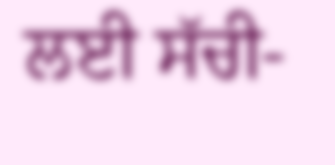ਲਈ ਸੱਚੀ-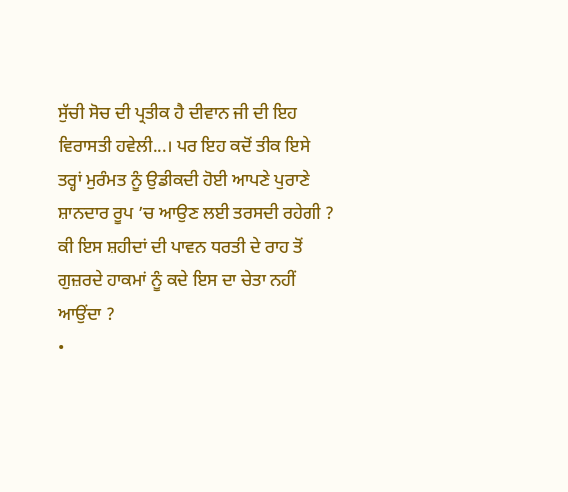ਸੁੱਚੀ ਸੋਚ ਦੀ ਪ੍ਰਤੀਕ ਹੈ ਦੀਵਾਨ ਜੀ ਦੀ ਇਹ ਵਿਰਾਸਤੀ ਹਵੇਲੀ...। ਪਰ ਇਹ ਕਦੋਂ ਤੀਕ ਇਸੇ ਤਰ੍ਹਾਂ ਮੁਰੰਮਤ ਨੂੰ ਉਡੀਕਦੀ ਹੋਈ ਆਪਣੇ ਪੁਰਾਣੇ ਸ਼ਾਨਦਾਰ ਰੂਪ ’ਚ ਆਉਣ ਲਈ ਤਰਸਦੀ ਰਹੇਗੀ ? ਕੀ ਇਸ ਸ਼ਹੀਦਾਂ ਦੀ ਪਾਵਨ ਧਰਤੀ ਦੇ ਰਾਹ ਤੋਂ ਗੁਜ਼ਰਦੇ ਹਾਕਮਾਂ ਨੂੰ ਕਦੇ ਇਸ ਦਾ ਚੇਤਾ ਨਹੀਂ ਆਉਂਦਾ ?
•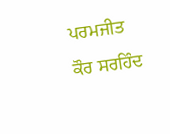ਪਰਮਜੀਤ ਕੌਰ ਸਰਹਿੰਦ